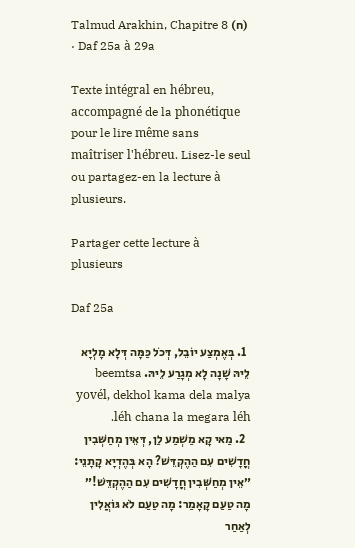Talmud Arakhin, Chapitre 8 (ח) · Daf 25a à 29a

Texte intégral en hébreu, accompagné de la phonétique pour le lire même sans maîtriser l'hébreu. Lisez-le seul ou partagez-en la lecture à plusieurs.

Partager cette lecture à plusieurs

Daf 25a

  1. בְּאֶמְצַע יוֹבֵל, דְּכֹל כַּמָּה דְּלָא מָלְיָא לֵיהּ שָׁנָה לָא מְגָרַע לֵיהּ. beemtsa yovél, dekhol kama dela malya léh chana la megara léh.
  2. מַאי קָא מַשְׁמַע לַן, דְּאֵין מְחַשְּׁבִין חֳדָשִׁים עִם הַהֶקְדֵּשׁ? הָא בְּהֶדְיָא קָתָנֵי: ״אֵין מְחַשְּׁבִין חֳדָשִׁים עִם הַהֶקְדֵּשׁ!״ מָה טַעַם קָאָמַר: מָה טַעַם לֹא גּוֹאֲלִין לְאַחַר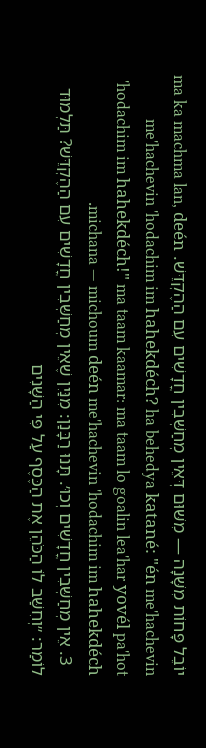יוֹבֵל פָּחוֹת מִשָּׁנָה — מִשּׁוּם דְּאֵין מְחַשְּׁבִין חֳדָשִׁים עִם הַהֶקְדֵּשׁ. ma ka machma lan, deén me'hachevin 'hodachim im hahekdéch? ha behedya katané: "én me'hachevin 'hodachim im hahekdéch!" ma taam kaamar: ma taam lo goalin lea'har yovél pa'hot michana — michoum deén me'hachevin 'hodachim im hahekdéch.
  3. אֵין מְחַשְּׁבִין חֳדָשִׁים וְכוּ׳. תָּנוּ רַבָּנַן: מִנַּיִן שֶׁאֵין מְחַשְּׁבִין חֳדָשִׁים עִם הַהֶקְדֵּשׁ? תַּלְמוּד לוֹמַר: ״וְחִשַּׁב לוֹ הַכֹּהֵן אֶת הַכֶּסֶף עַל פִּי הַשָּׁנִים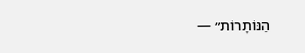הַנּוֹתָרוֹת״ —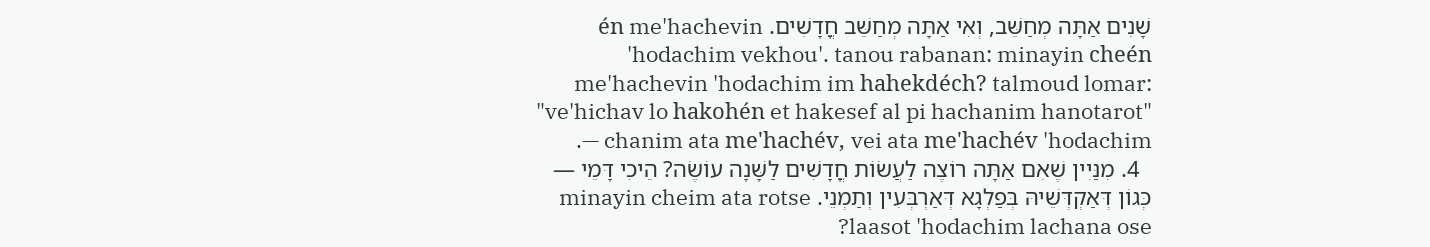שָׁנִים אַתָּה מְחַשֵּׁב, וְאִי אַתָּה מְחַשֵּׁב חֳדָשִׁים. én me'hachevin 'hodachim vekhou'. tanou rabanan: minayin cheén me'hachevin 'hodachim im hahekdéch? talmoud lomar: "ve'hichav lo hakohén et hakesef al pi hachanim hanotarot" — chanim ata me'hachév, vei ata me'hachév 'hodachim.
  4. מִנַּיִין שֶׁאִם אַתָּה רוֹצֶה לַעֲשׂוֹת חֳדָשִׁים לַשָּׁנָה עוֹשֶׂה? הֵיכִי דָּמֵי — כְּגוֹן דְּאַקְדְּשֵׁיהּ בְּפַלְגָא דְּאַרְבְּעִין וְתַמְנֵי. minayin cheim ata rotse laasot 'hodachim lachana ose?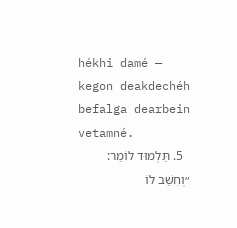hékhi damé — kegon deakdechéh befalga dearbein vetamné.
  5. תַּלְמוּד לוֹמַר: ״וְחִשַּׁב לוֹ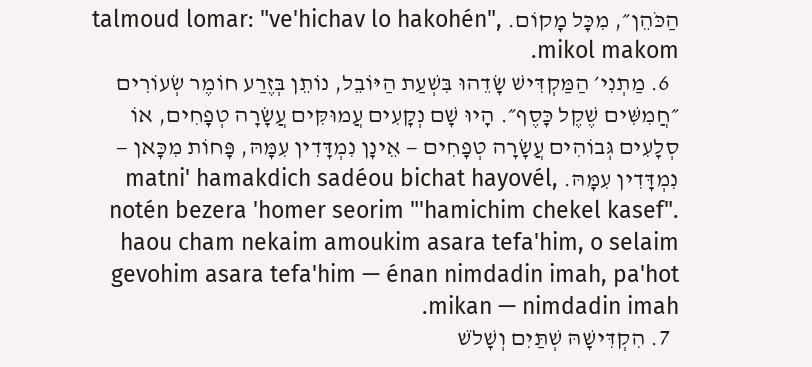הַכֹּהֵן״, מִכׇּל מָקוֹם. talmoud lomar: "ve'hichav lo hakohén", mikol makom.
  6. מַתְנִי׳ הַמַּקְדִּישׁ שָׂדֵהוּ בִּשְׁעַת הַיּוֹבֵל, נוֹתֵן בְּזֶרַע חוֹמֶר שְׂעוֹרִים ״חֲמִשִּׁים שֶׁקֶל כָּסֶף״. הָיוּ שָׁם נְקָעִים עֲמוּקִּים עֲשָׂרָה טְפָחִים, אוֹ סְלָעִים גְּבוֹהִים עֲשָׂרָה טְפָחִים — אֵינָן נִמְדָּדִין עִמָּהּ, פָּחוֹת מִכָּאן — נִמְדָּדִין עִמָּהּ. matni' hamakdich sadéou bichat hayovél, notén bezera 'homer seorim "'hamichim chekel kasef". haou cham nekaim amoukim asara tefa'him, o selaim gevohim asara tefa'him — énan nimdadin imah, pa'hot mikan — nimdadin imah.
  7. הִקְדִּישָׁהּ שְׁתַּיִם וְשָׁלֹשׁ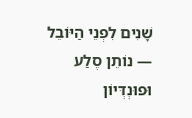שָׁנִים לִפְנֵי הַיּוֹבֵל — נוֹתֵן סֶלַע וּפוּנְדְּיוֹן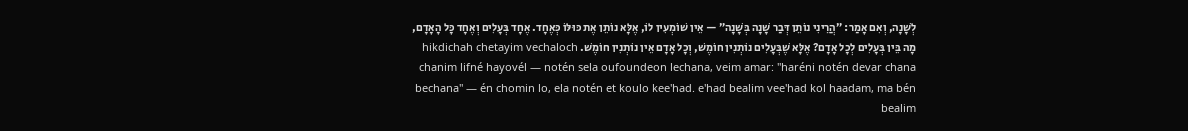לְשָׁנָה, וְאִם אָמַר: ״הֲרֵינִי נוֹתֵן דְּבַר שָׁנָה בְּשָׁנָה״ — אֵין שׁוֹמְעִין לוֹ, אֶלָּא נוֹתֵן אֶת כּוּלּוֹ כְּאֶחָד. אֶחָד בְּעָלִים וְאֶחָד כׇּל הָאָדָם, מָה בֵּין בְּעָלִים לְכׇל אָדָם? אֶלָּא שֶׁבְּעָלִים נוֹתְנִין חוֹמֶשׁ, וְכׇל אָדָם אֵין נוֹתְנִין חוֹמֶשׁ. hikdichah chetayim vechaloch chanim lifné hayovél — notén sela oufoundeon lechana, veim amar: "haréni notén devar chana bechana" — én chomin lo, ela notén et koulo kee'had. e'had bealim vee'had kol haadam, ma bén bealim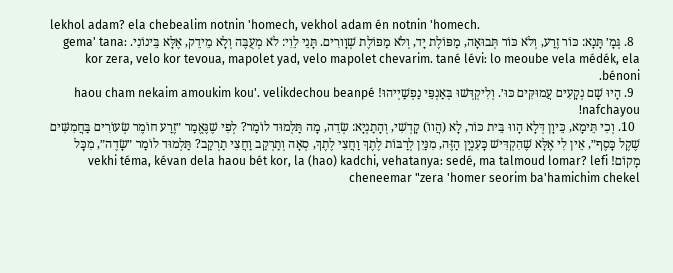lekhol adam? ela chebealim notnin 'homech, vekhol adam én notnin 'homech.
  8. גְּמָ׳ תָּנָא: כּוֹר זֶרַע, וְלֹא כּוֹר תְּבוּאָה, מַפּוֹלֶת יָד, וְלֹא מַפּוֹלֶת שְׁוָורִים. תָּנֵי לֵוִי: לֹא מְעֻבֶּה וְלָא מֵידֵק, אֶלָּא בֵּינוֹנִי. gema' tana: kor zera, velo kor tevoua, mapolet yad, velo mapolet chevarim. tané lévi: lo meoube vela médék, ela bénoni.
  9. הָיוּ שָׁם נְקָעִים עֲמוּקִּים כּוּ׳. וְלִיקְדְּשׁוּ בְּאַנְפֵּי נַפְשַׁיְיהוּ! haou cham nekaim amoukim kou'. velikdechou beanpé nafchayou!
  10. וְכִי תֵּימָא, כֵּיוָן דְּלָא הָווּ בֵּית כּוֹר, לָא (הֲווֹ) קָדְשִׁי, וְהָתַנְיָא: שְׂדֵה, מָה תַּלְמוּד לוֹמַר? לְפִי שֶׁנֶּאֱמַר ״זֶרַע חוֹמֶר שְׂעוֹרִים בַּחֲמִשִּׁים שֶׁקֶל כָּסֶף״, אֵין לִי אֶלָּא שֶׁהִקְדִּישׁ כָּעִנְיָן הַזֶּה, מִנַּיִן לְרַבּוֹת לֶתֶךְ וַחֲצִי לֶתֶךְ, סְאָה וְתַרְקַב וַחֲצִי תַרְקַב? תַּלְמוּד לוֹמַר ״שָׂדֶה״, מִכׇּל מָקוֹם! vekhi téma, kévan dela haou bét kor, la (hao) kadchi, vehatanya: sedé, ma talmoud lomar? lefi cheneemar "zera 'homer seorim ba'hamichim chekel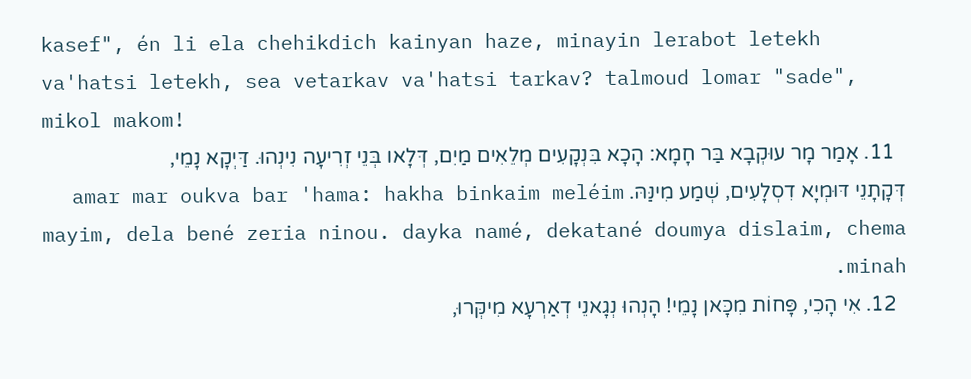kasef", én li ela chehikdich kainyan haze, minayin lerabot letekh va'hatsi letekh, sea vetarkav va'hatsi tarkav? talmoud lomar "sade", mikol makom!
  11. אָמַר מָר עוּקְבָא בַּר חָמָא: הָכָא בִּנְקָעִים מְלֵאִים מַיִם, דְּלָאו בְּנֵי זְרִיעָה נִינְהוּ. דַּיְקָא נָמֵי, דְּקָתָנֵי דּוּמְיָא דִסְלָעִים, שְׁמַע מִינַּהּ. amar mar oukva bar 'hama: hakha binkaim meléim mayim, dela bené zeria ninou. dayka namé, dekatané doumya dislaim, chema minah.
  12. אִי הָכִי, פָּחוֹת מִכָּאן נָמֵי! הָנְהוּ נְגָאנֵי דְאַרְעָא מִיקְּרוּ,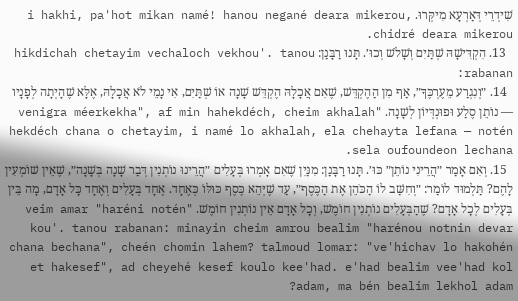שִׁידְרֵי דְּאַרְעָא מִיקְּרוּ. i hakhi, pa'hot mikan namé! hanou negané deara mikerou, chidré deara mikerou.
  13. הִקְדִּישָׁהּ שְׁתַּיִם וְשָׁלֹשׁ וְכוּ׳. תָּנוּ רַבָּנַן: hikdichah chetayim vechaloch vekhou'. tanou rabanan:
  14. ״וְנִגְרַע מֵעֶרְכֶּךָ״, אַף מִן הַהֶקְדֵּשׁ, שֶׁאִם אֲכָלָהּ הֶקְדֵּשׁ שָׁנָה אוֹ שְׁתַּיִם, אִי נָמֵי לֹא אֲכָלָהּ, אֶלָּא שֶׁהָיְתָה לְפָנָיו — נוֹתֵן סֶלַע וּפוּנְדְּיוֹן לְשָׁנָה. "venigra méerkekha", af min hahekdéch, cheim akhalah hekdéch chana o chetayim, i namé lo akhalah, ela chehayta lefana — notén sela oufoundeon lechana.
  15. וְאִם אָמַר ״הֲרֵינִי נוֹתֵן״ כּוּ׳. תָּנוּ רַבָּנַן: מִנַּיִן שֶׁאִם אָמְרוּ בְּעָלִים ״הֲרֵינוּ נוֹתְנִין דְּבַר שָׁנָה בְּשָׁנָה״, שֶׁאֵין שׁוֹמְעִין לָהֶם? תַּלְמוּד לוֹמַר: ״וְחִשַּׁב לוֹ הַכֹּהֵן אֶת הַכֶּסֶף״, עַד שֶׁיְּהֵא כֶּסֶף כּוּלּוֹ כְּאֶחָד. אֶחָד בְּעָלִים וְאֶחָד כׇּל אָדָם, מָה בֵּין בְּעָלִים לְכׇל אָדָם? שֶׁהַבְּעָלִים נוֹתְנִין חוֹמֶשׁ, וְכׇל אָדָם אֵין נוֹתְנִין חוֹמֶשׁ. veim amar "haréni notén" kou'. tanou rabanan: minayin cheim amrou bealim "harénou notnin devar chana bechana", cheén chomin lahem? talmoud lomar: "ve'hichav lo hakohén et hakesef", ad cheyehé kesef koulo kee'had. e'had bealim vee'had kol adam, ma bén bealim lekhol adam?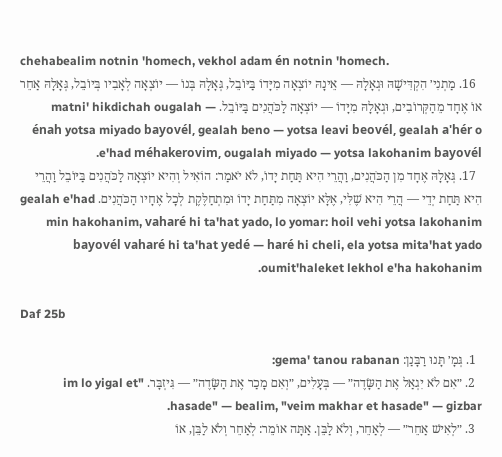chehabealim notnin 'homech, vekhol adam én notnin 'homech.
  16. מַתְנִי׳ הִקְדִּישָׁהּ וּגְאָלָהּ — אֵינָהּ יוֹצְאָה מִיָּדוֹ בַּיּוֹבֵל, גְּאָלָהּ בְּנוֹ — יוֹצְאָה לְאָבִיו בְּיוֹבֵל, גְּאָלָהּ אַחֵר אוֹ אֶחָד מֵהַקְּרוֹבִים, וּגְאָלָהּ מִיָּדוֹ — יוֹצְאָה לַכֹּהֲנִים בַּיּוֹבֵל. matni' hikdichah ougalah — énah yotsa miyado bayovél, gealah beno — yotsa leavi beovél, gealah a'hér o e'had méhakerovim, ougalah miyado — yotsa lakohanim bayovél.
  17. גְּאָלָהּ אֶחָד מִן הַכֹּהֲנִים, וַהֲרֵי הִיא תַּחַת יָדוֹ, לֹא יֹאמַר: הוֹאִיל וְהִיא יוֹצְאָה לַכֹּהֲנִים בַּיּוֹבֵל וַהֲרֵי הִיא תַּחַת יְדֵי — הֲרֵי הִיא שֶׁלִּי, אֶלָּא יוֹצְאָה מִתַּחַת יָדוֹ וּמִתְחַלֶּקֶת לְכׇל אֶחָיו הַכֹּהֲנִים. gealah e'had min hakohanim, vaharé hi ta'hat yado, lo yomar: hoil vehi yotsa lakohanim bayovél vaharé hi ta'hat yedé — haré hi cheli, ela yotsa mita'hat yado oumit'haleket lekhol e'ha hakohanim.

Daf 25b

  1. גְּמָ׳ תָּנוּ רַבָּנַן: gema' tanou rabanan:
  2. ״אִם לֹא יִגְאַל אֶת הַשָּׂדֶה״ — בְּעָלִים, ״וְאִם מָכַר אֶת הַשָּׂדֶה״ — גִּיזְבָּר. "im lo yigal et hasade" — bealim, "veim makhar et hasade" — gizbar.
  3. ״לְאִישׁ אַחֵר״ — לְאַחֵר, וְלֹא לַבֵּן. אַתָּה אוֹמֵר: לְאַחֵר וְלֹא לַבֵּן, אוֹ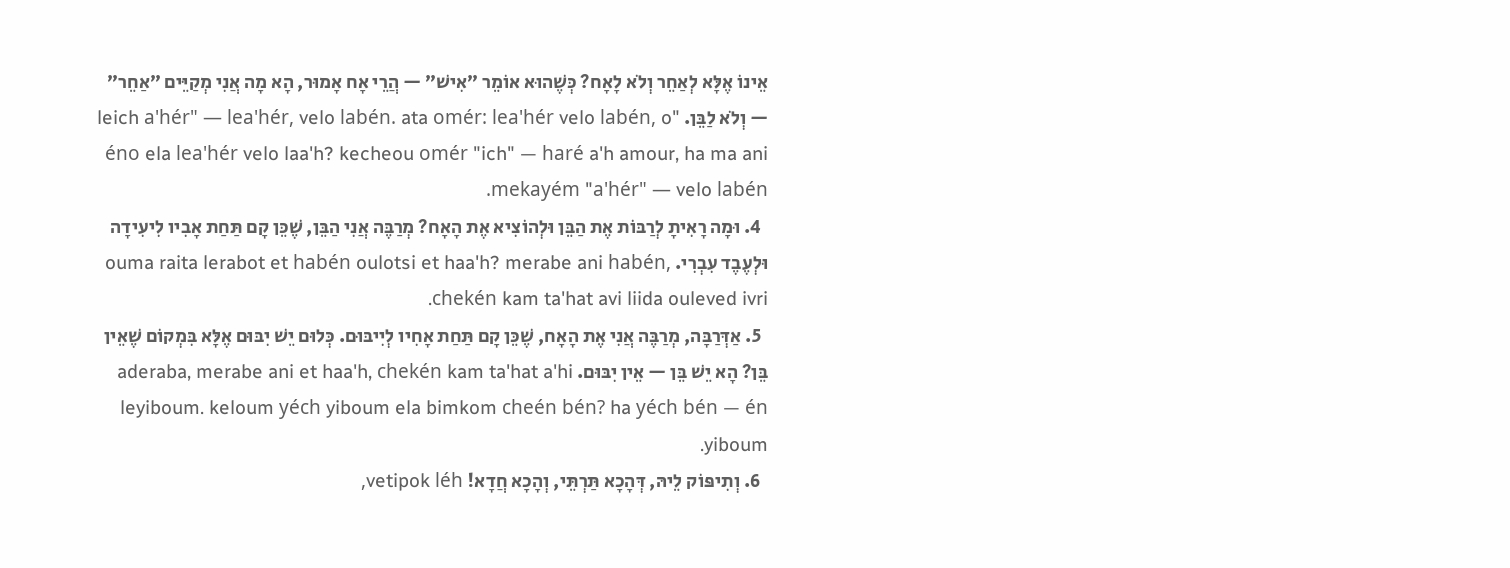אֵינוֹ אֶלָּא לְאַחֵר וְלֹא לָאָח? כְּשֶׁהוּא אוֹמֵר ״אִישׁ״ — הֲרֵי אָח אָמוּר, הָא מָה אֲנִי מְקַיֵּים ״אַחֵר״ — וְלֹא לַבֵּן. "leich a'hér" — lea'hér, velo labén. ata omér: lea'hér velo labén, o éno ela lea'hér velo laa'h? kecheou omér "ich" — haré a'h amour, ha ma ani mekayém "a'hér" — velo labén.
  4. וּמָה רָאִיתָ לְרַבּוֹת אֶת הַבֵּן וּלְהוֹצִיא אֶת הָאָח? מְרַבֶּה אֲנִי הַבֵּן, שֶׁכֵּן קָם תַּחַת אָבִיו לִיעִידָה וּלְעֶבֶד עִבְרִי. ouma raita lerabot et habén oulotsi et haa'h? merabe ani habén, chekén kam ta'hat avi liida ouleved ivri.
  5. אַדְּרַבָּה, מְרַבֶּה אֲנִי אֶת הָאָח, שֶׁכֵּן קָם תַּחַת אָחִיו לְיִיבּוּם. כְּלוּם יֵשׁ יִבּוּם אֶלָּא בִּמְקוֹם שֶׁאֵין בֵּן? הָא יֵשׁ בֵּן — אֵין יִבּוּם. aderaba, merabe ani et haa'h, chekén kam ta'hat a'hi leyiboum. keloum yéch yiboum ela bimkom cheén bén? ha yéch bén — én yiboum.
  6. וְתִיפּוֹק לֵיהּ, דְּהָכָא תַּרְתֵּי, וְהָכָא חֲדָא! vetipok léh,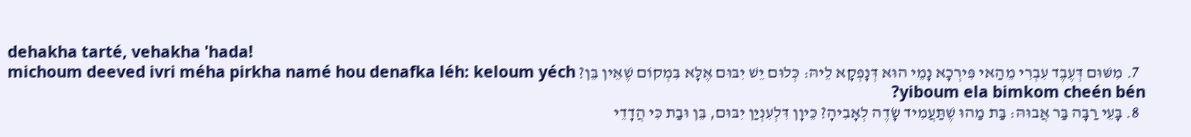dehakha tarté, vehakha 'hada!
  7. מִשּׁוּם דְּעֶבֶד עִבְרִי מֵהַאי פִּירְכָא נָמֵי הוּא דְּנָפְקָא לֵיהּ: כְּלוּם יֵשׁ יִבּוּם אֶלָּא בִּמְקוֹם שֶׁאֵין בֵּן? michoum deeved ivri méha pirkha namé hou denafka léh: keloum yéch yiboum ela bimkom cheén bén?
  8. בָּעֵי רַבָּה בַּר אֲבוּהּ: בַּת מַהוּ שֶׁתַּעֲמִיד שָׂדֶה לְאָבִיהָ? כֵּיוָן דִּלְעִנְיַן יִבּוּם, בֵּן וּבַת כִּי הֲדָדֵי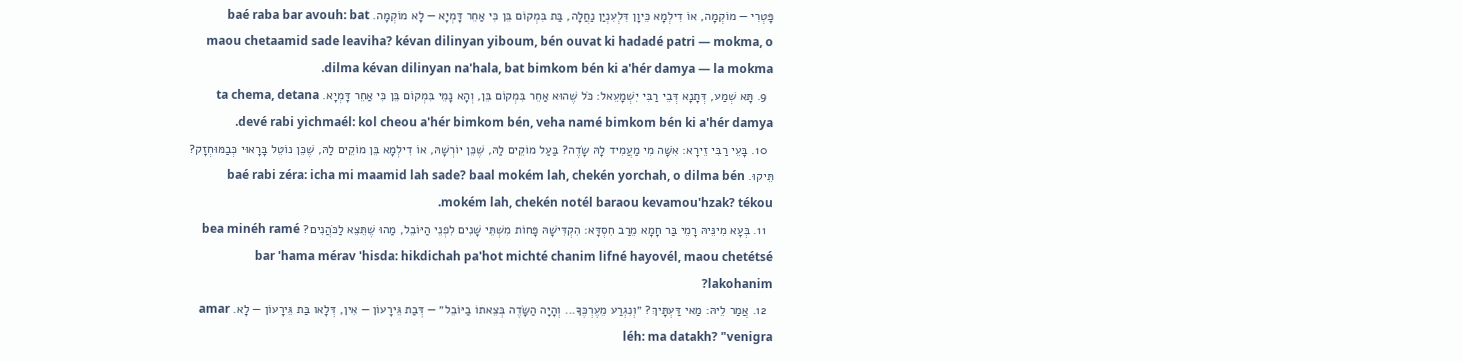פָּטְרִי — מוֹקְמָה, אוֹ דִילְמָא כֵּיוָן דִּלְעִנְיַן נַחֲלָה, בַּת בִּמְקוֹם בֵּן כִּי אַחֵר דָּמְיָא — לָא מוֹקְמָה. baé raba bar avouh: bat maou chetaamid sade leaviha? kévan dilinyan yiboum, bén ouvat ki hadadé patri — mokma, o dilma kévan dilinyan na'hala, bat bimkom bén ki a'hér damya — la mokma.
  9. תָּא שְׁמַע, דְּתָנָא דְּבֵי רַבִּי יִשְׁמָעֵאל: כֹּל שֶׁהוּא אַחֵר בִּמְקוֹם בֵּן, וְהָא נָמֵי בִּמְקוֹם בֵּן כִּי אַחֵר דָּמְיָא. ta chema, detana devé rabi yichmaél: kol cheou a'hér bimkom bén, veha namé bimkom bén ki a'hér damya.
  10. בָּעֵי רַבִּי זֵירָא: אִשָּׁה מִי מַעֲמִיד לָהּ שָׂדֶה? בַּעַל מוֹקֵים לַהּ, שֶׁכֵּן יוֹרְשָׁהּ, אוֹ דִילְמָא בֵּן מוֹקֵים לַהּ, שֶׁכֵּן נוֹטֵל בָּרָאוּי כְּבַמּוּחְזָק? תֵּיקוּ. baé rabi zéra: icha mi maamid lah sade? baal mokém lah, chekén yorchah, o dilma bén mokém lah, chekén notél baraou kevamou'hzak? tékou.
  11. בְּעָא מִינֵּיהּ רָמֵי בַּר חָמָא מֵרַב חִסְדָּא: הִקְדִּישָׁהּ פָּחוֹת מִשְׁתֵּי שָׁנִים לִפְנֵי הַיּוֹבֵל, מַהוּ שֶׁתֵּצֵא לַכֹּהֲנִים? bea minéh ramé bar 'hama mérav 'hisda: hikdichah pa'hot michté chanim lifné hayovél, maou chetétsé lakohanim?
  12. אֲמַר לֵיהּ: מַאי דַּעְתָּיךְ? ״וְנִגְרַע מֵעֶרְכֶּךָ... וְהָיָה הַשָּׂדֶה בְּצֵאתוֹ בַיּוֹבֵל״ — דְּבַת גֵּירָעוֹן — אִין, דְּלָאו בַּת גֵּירָעוֹן — לָא. amar léh: ma datakh? "venigra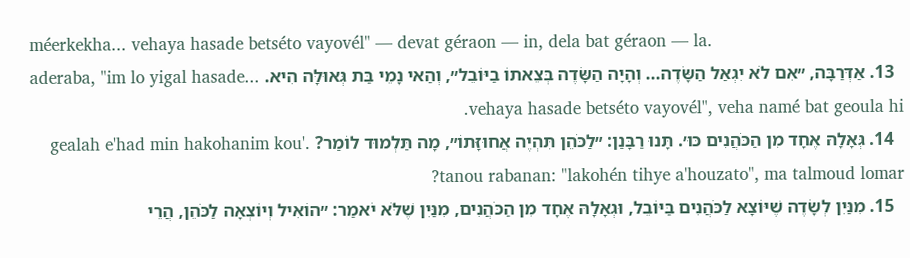méerkekha... vehaya hasade betséto vayovél" — devat géraon — in, dela bat géraon — la.
  13. אַדְּרַבָּה, ״אִם לֹא יִגְאַל הַשָּׂדֶה... וְהָיָה הַשָּׂדֶה בְּצֵאתוֹ בַיּוֹבֵל״, וְהַאי נָמֵי בַּת גְּאוּלָּה הִיא. aderaba, "im lo yigal hasade... vehaya hasade betséto vayovél", veha namé bat geoula hi.
  14. גְּאָלָהּ אֶחָד מִן הַכֹּהֲנִים כּוּ׳. תָּנוּ רַבָּנַן: ״לַכֹּהֵן תִּהְיֶה אֲחוּזָּתוֹ״, מָה תַּלְמוּד לוֹמַר? gealah e'had min hakohanim kou'. tanou rabanan: "lakohén tihye a'houzato", ma talmoud lomar?
  15. מִנַּיִן לְשָׂדֶה שֶׁיּוֹצָא לַכֹּהֲנִים בַּיּוֹבֵל, וּגְאָלָהּ אֶחָד מִן הַכֹּהֲנִים, מִנַּיִן שֶׁלֹּא יֹאמַר: ״הוֹאִיל וְיוֹצְאָה לַכֹּהֵן, הֲרֵי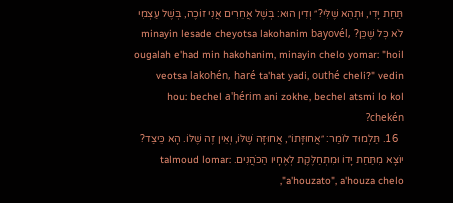תַּחַת יָדִי, וּתְהֵא שֶׁלִּי?״ וְדִין הוּא: בְּשֶׁל אֲחֵרִים אֲנִי זוֹכֶה, בְּשֶׁל עַצְמִי לֹא כׇּל שֶׁכֵּן? minayin lesade cheyotsa lakohanim bayovél, ougalah e'had min hakohanim, minayin chelo yomar: "hoil veotsa lakohén, haré ta'hat yadi, outhé cheli?" vedin hou: bechel a'hérim ani zokhe, bechel atsmi lo kol chekén?
  16. תַּלְמוּד לוֹמַר: ״אֲחוּזָּתוֹ״, אֲחוּזָּה שֶׁלּוֹ, וְאֵין זֶה שֶׁלּוֹ. הָא כֵּיצַד? יוֹצָא מִתַּחַת יָדוֹ וּמִתְחַלֶּקֶת לְאֶחָיו הַכֹּהֲנִים. talmoud lomar: "a'houzato", a'houza chelo,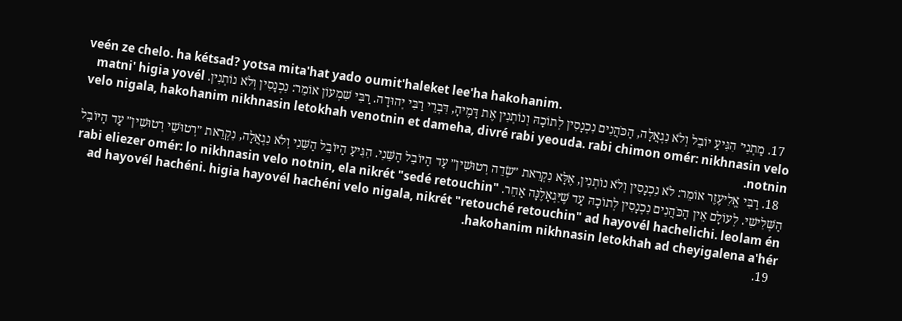veén ze chelo. ha kétsad? yotsa mita'hat yado oumit'haleket lee'ha hakohanim.
  17. מַתְנִי׳ הִגִּיעַ יוֹבֵל וְלֹא נִגְאֲלָה, הַכֹּהֲנִים נִכְנָסִין לְתוֹכָהּ וְנוֹתְנִין אֶת דָּמֶיהָ, דִּבְרֵי רַבִּי יְהוּדָה. רַבִּי שִׁמְעוֹן אוֹמֵר: נִכְנָסִין וְלֹא נוֹתְנִין. matni' higia yovél velo nigala, hakohanim nikhnasin letokhah venotnin et dameha, divré rabi yeouda. rabi chimon omér: nikhnasin velo notnin.
  18. רַבִּי אֱלִיעֶזֶר אוֹמֵר: לֹא נִכְנָסִין וְלֹא נוֹתְנִין, אֶלָּא נִקְרֵאת ״שְׂדֵה רְטוּשִׁין״ עַד הַיּוֹבֵל הַשֵּׁנִי. הִגִּיעַ הַיּוֹבֵל הַשֵּׁנִי וְלֹא נִגְאֲלָה, נִקְרֵאת ״רְטוּשֵׁי רְטוּשִׁין״ עַד הַיּוֹבֵל הַשְּׁלִישִׁי. לְעוֹלָם אֵין הַכֹּהֲנִים נִכְנָסִין לְתוֹכָהּ עַד שֶׁיִּגְאָלֶנָּה אַחֵר. rabi eliezer omér: lo nikhnasin velo notnin, ela nikrét "sedé retouchin" ad hayovél hachéni. higia hayovél hachéni velo nigala, nikrét "retouché retouchin" ad hayovél hachelichi. leolam én hakohanim nikhnasin letokhah ad cheyigalena a'hér.
  19.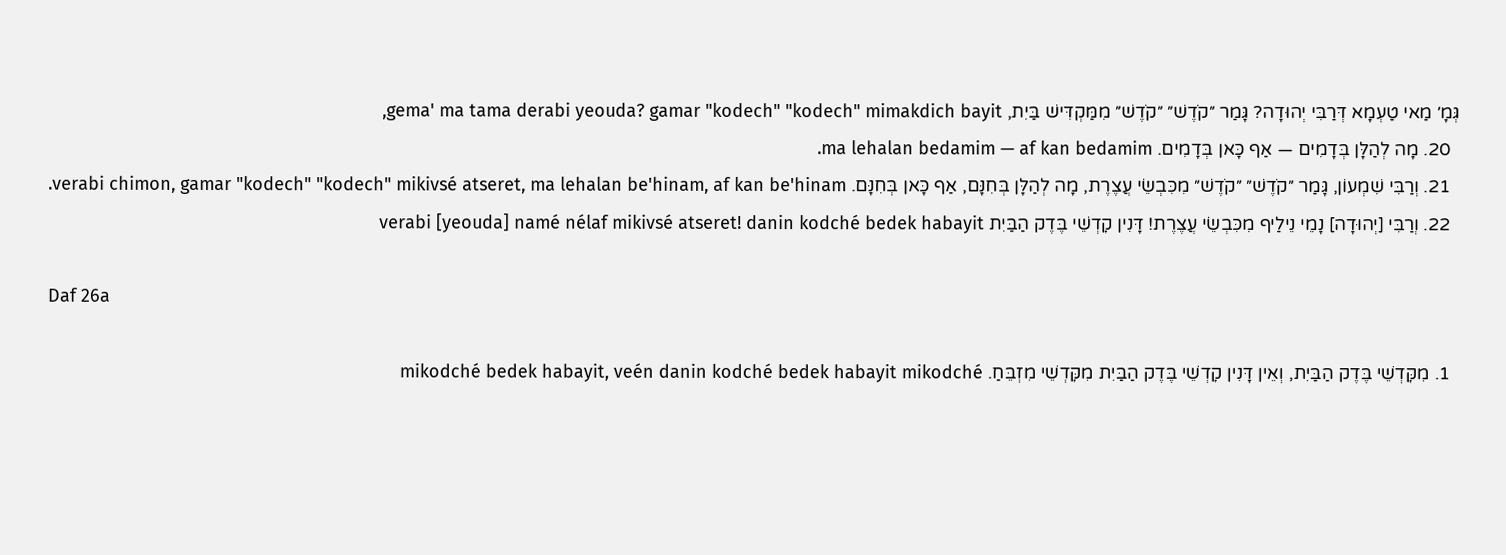גְּמָ׳ מַאי טַעְמָא דְּרַבִּי יְהוּדָה? גָּמַר ״קֹדֶשׁ״ ״קֹדֶשׁ״ מִמַּקְדִּישׁ בַּיִת, gema' ma tama derabi yeouda? gamar "kodech" "kodech" mimakdich bayit,
  20. מָה לְהַלָּן בְּדָמִים — אַף כָּאן בְּדָמִים. ma lehalan bedamim — af kan bedamim.
  21. וְרַבִּי שִׁמְעוֹן, גָּמַר ״קֹדֶשׁ״ ״קֹדֶשׁ״ מִכִּבְשֵׂי עֲצֶרֶת, מָה לְהַלָּן בְּחִנָּם, אַף כָּאן בְּחִנָּם. verabi chimon, gamar "kodech" "kodech" mikivsé atseret, ma lehalan be'hinam, af kan be'hinam.
  22. וְרַבִּי [יְהוּדָה] נָמֵי נֵילַיף מִכִּבְשֵׂי עֲצֶרֶת! דָּנִין קׇדְשֵׁי בֶּדֶק הַבַּיִת verabi [yeouda] namé nélaf mikivsé atseret! danin kodché bedek habayit

Daf 26a

  1. מִקׇּדְשֵׁי בֶּדֶק הַבַּיִת, וְאֵין דָּנִין קׇדְשֵׁי בֶּדֶק הַבַּיִת מִקׇּדְשֵׁי מִזְבֵּחַ. mikodché bedek habayit, veén danin kodché bedek habayit mikodché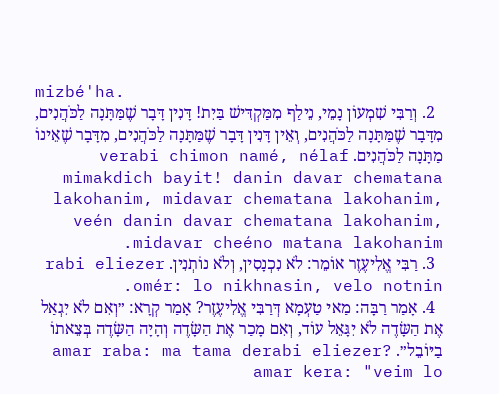mizbé'ha.
  2. וְרַבִּי שִׁמְעוֹן נָמֵי, נֵילַף מִמַּקְדִּישׁ בַּיִת! דָּנִין דָּבָר שֶׁמַּתָּנָה לַכֹּהֲנִים, מִדָּבָר שֶׁמַּתָּנָה לַכֹּהֲנִים, וְאֵין דָּנִין דָּבָר שֶׁמַּתָּנָה לַכֹּהֲנִים, מִדָּבָר שֶׁאֵינוֹ מַתָּנָה לַכֹּהֲנִים. verabi chimon namé, nélaf mimakdich bayit! danin davar chematana lakohanim, midavar chematana lakohanim, veén danin davar chematana lakohanim, midavar cheéno matana lakohanim.
  3. רַבִּי אֱלִיעֶזֶר אוֹמֵר: לֹא נִכְנָסִין, וְלֹא נוֹתְנִין. rabi eliezer omér: lo nikhnasin, velo notnin.
  4. אָמַר רַבָּה: מַאי טַעְמָא דְּרַבִּי אֱלִיעֶזֶר? אָמַר קְרָא: ״וְאִם לֹא יִגְאַל אֶת הַשָּׂדֶה לֹא יִגָּאֵל עוֹד, וְאִם מָכַר אֶת הַשָּׂדֶה וְהָיָה הַשָּׂדֶה בְּצֵאתוֹ בַיּוֹבֵל״. amar raba: ma tama derabi eliezer? amar kera: "veim lo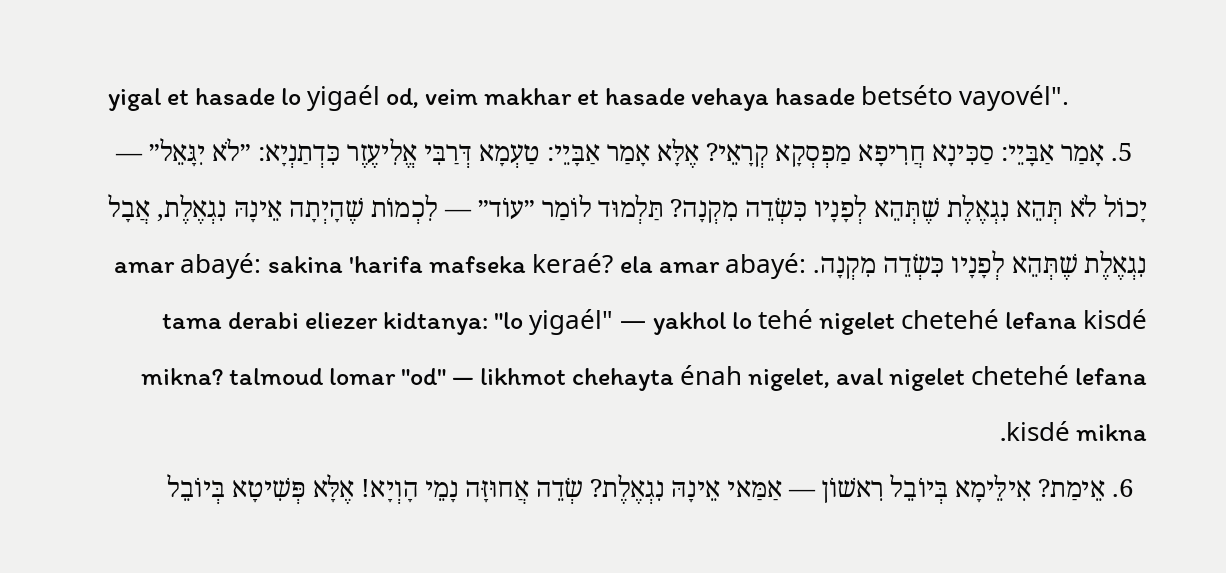yigal et hasade lo yigaél od, veim makhar et hasade vehaya hasade betséto vayovél".
  5. אָמַר אַבָּיֵי: סַכִּינָא חֲרִיפָא מַפְסְקָא קְרָאֵי? אֶלָּא אָמַר אַבָּיֵי: טַעְמָא דְּרַבִּי אֱלִיעֶזֶר כִּדְתַנְיָא: ״לֹא יִגָּאֵל״ — יָכוֹל לֹא תְּהֵא נִגְאֶלֶת שֶׁתְּהֵא לְפָנָיו כִּשְׂדֵה מִקְנָה? תַּלְמוּד לוֹמַר ״עוֹד״ — לִכְמוֹת שֶׁהָיְתָה אֵינָהּ נִגְאֶלֶת, אֲבָל נִגְאֶלֶת שֶׁתְּהֵא לְפָנָיו כִּשְׂדֵה מִקְנָה. amar abayé: sakina 'harifa mafseka keraé? ela amar abayé: tama derabi eliezer kidtanya: "lo yigaél" — yakhol lo tehé nigelet chetehé lefana kisdé mikna? talmoud lomar "od" — likhmot chehayta énah nigelet, aval nigelet chetehé lefana kisdé mikna.
  6. אֵימַת? אִילֵּימָא בְּיוֹבֵל רִאשׁוֹן — אַמַּאי אֵינָהּ נִגְאֶלֶת? שְׂדֵה אֲחוּזָּה נָמֵי הָוְיָא! אֶלָּא פְּשִׁיטָא בְּיוֹבֵל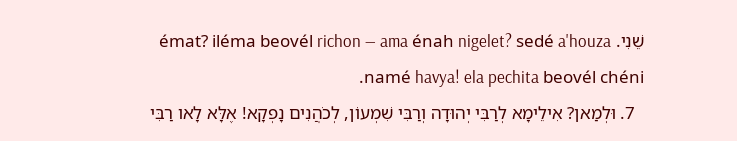שֵׁנִי. émat? iléma beovél richon — ama énah nigelet? sedé a'houza namé havya! ela pechita beovél chéni.
  7. וּלְמַאן? אִילֵימָא לְרַבִּי יְהוּדָה וְרַבִּי שִׁמְעוֹן, לְכֹהֲנִים נָפְקָא! אֶלָּא לָאו רַבִּי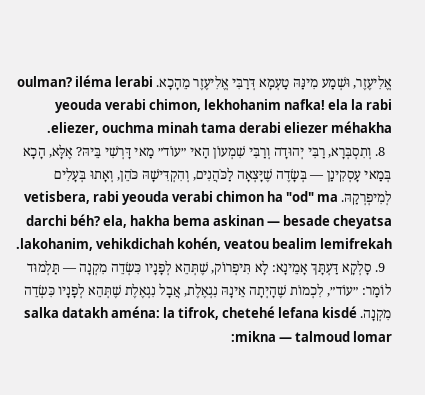אֱלִיעֶזֶר, וּשְׁמַע מִינַּהּ טַעְמָא דְּרַבִּי אֱלִיעֶזֶר מֵהָכָא. oulman? iléma lerabi yeouda verabi chimon, lekhohanim nafka! ela la rabi eliezer, ouchma minah tama derabi eliezer méhakha.
  8. וְתִסְבְּרָא, רַבִּי יְהוּדָה וְרַבִּי שִׁמְעוֹן הַאי ״עוֹד״ מַאי דָּרְשִׁי בֵּיהּ? אֶלָּא, הָכָא בְּמַאי עָסְקִינַן — בְּשָׂדֶה שֶׁיָּצְאָה לַכֹּהֲנִים, וְהִקְדִּישָׁהּ כֹּהֵן, וְאָתוּ בְּעָלִים לְמִיפְרְקַהּ. vetisbera, rabi yeouda verabi chimon ha "od" ma darchi béh? ela, hakha bema askinan — besade cheyatsa lakohanim, vehikdichah kohén, veatou bealim lemifrekah.
  9. סָלְקָא דַּעְתָּךְ אָמֵינָא: לָא תִּיפְרוֹק, שֶׁתְּהֵא לְפָנָיו כִּשְׂדֵה מִקְנָה — תַּלְמוּד לוֹמַר: ״עוֹד״, לִכְמוֹת שֶׁהָיְתָה אֵינָהּ נִגְאֶלֶת, אֲבָל נִגְאֶלֶת שֶׁתְּהֵא לְפָנָיו כִּשְׂדֵה מִקְנָה. salka datakh aména: la tifrok, chetehé lefana kisdé mikna — talmoud lomar: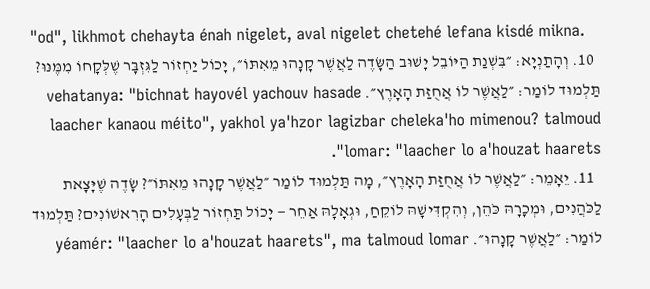"od", likhmot chehayta énah nigelet, aval nigelet chetehé lefana kisdé mikna.
  10. וְהָתַנְיָא: ״בִּשְׁנַת הַיּוֹבֵל יָשׁוּב הַשָּׂדֶה לַאֲשֶׁר קָנָהוּ מֵאִתּוֹ״, יָכוֹל יַחְזוֹר לַגִּזְבָּר שֶׁלְּקָחוֹ מִמֶּנּוּ? תַּלְמוּד לוֹמַר: ״לַאֲשֶׁר לוֹ אֲחֻזַּת הָאָרֶץ״. vehatanya: "bichnat hayovél yachouv hasade laacher kanaou méito", yakhol ya'hzor lagizbar cheleka'ho mimenou? talmoud lomar: "laacher lo a'houzat haarets".
  11. יֵאָמֵר: ״לַאֲשֶׁר לוֹ אֲחֻזַּת הָאָרֶץ״, מָה תַּלְמוּד לוֹמַר ״לַאֲשֶׁר קָנָהוּ מֵאִתּוֹ״? שָׂדֶה שֶׁיָּצָאת לַכֹּהֲנִים, וּמְכָרָהּ כֹּהֵן, וְהִקְדִּישָׁהּ לוֹקֵחַ, וּגְאָלָהּ אַחֵר — יָכוֹל תַּחְזוֹר לַבְּעָלִים הָרִאשׁוֹנִים? תַּלְמוּד לוֹמַר: ״לַאֲשֶׁר קָנָהוּ״. yéamér: "laacher lo a'houzat haarets", ma talmoud lomar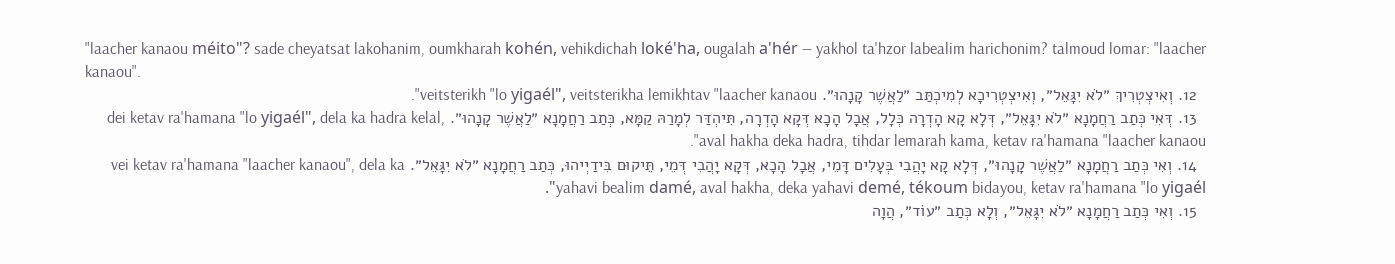"laacher kanaou méito"? sade cheyatsat lakohanim, oumkharah kohén, vehikdichah loké'ha, ougalah a'hér — yakhol ta'hzor labealim harichonim? talmoud lomar: "laacher kanaou".
  12. וְאִיצְטְרִיךְ ״לֹא יִגָּאֵל״, וְאִיצְטְרִיכָא לְמִיכְתַּב ״לַאֲשֶׁר קָנָהוּ״. veitsterikh "lo yigaél", veitsterikha lemikhtav "laacher kanaou".
  13. דְּאִי כְּתַב רַחֲמָנָא ״לֹא יִגָּאֵל״, דְּלָא קָא הָדְרָה כְּלָל, אֲבָל הָכָא דְּקָא הָדְרָה, תִּיהְדַּר לְמָרַהּ קַמָּא, כְּתַב רַחֲמָנָא ״לַאֲשֶׁר קָנָהוּ״. dei ketav ra'hamana "lo yigaél", dela ka hadra kelal, aval hakha deka hadra, tihdar lemarah kama, ketav ra'hamana "laacher kanaou".
  14. וְאִי כְּתַב רַחֲמָנָא ״לַאֲשֶׁר קָנָהוּ״, דְּלָא קָא יָהֲבִי בְּעָלִים דָּמֵי, אֲבָל הָכָא, דְּקָא יָהֲבִי דְּמֵי, תֵּיקוּם בִּידַיְיהוּ, כְּתַב רַחֲמָנָא ״לֹא יִגָּאֵל״. vei ketav ra'hamana "laacher kanaou", dela ka yahavi bealim damé, aval hakha, deka yahavi demé, tékoum bidayou, ketav ra'hamana "lo yigaél".
  15. וְאִי כְּתַב רַחֲמָנָא ״לֹא יִגָּאֵל״, וְלָא כְּתַב ״עוֹד״, הֲוָה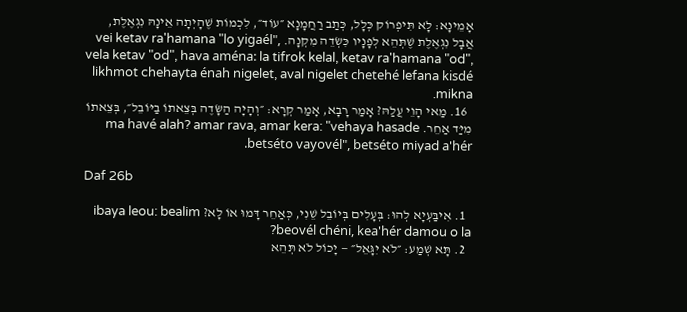אָמֵינָא: לָא תִּיפְרוֹק כְּלָל, כְּתַב רַחֲמָנָא ״עוֹד״, לִכְמוֹת שֶׁהָיְתָה אֵינָהּ נִגְאֶלֶת, אֲבָל נִגְאֶלֶת שֶׁתְּהֵא לְפָנָיו כִּשְׂדֵה מִקְנָה. vei ketav ra'hamana "lo yigaél", vela ketav "od", hava aména: la tifrok kelal, ketav ra'hamana "od", likhmot chehayta énah nigelet, aval nigelet chetehé lefana kisdé mikna.
  16. מַאי הָוֵי עֲלַהּ? אָמַר רָבָא, אָמַר קְרָא: ״וְהָיָה הַשָּׂדֶה בְּצֵאתוֹ בַיּוֹבֵל״, בְּצֵאתוֹ מִיַּד אַחֵר. ma havé alah? amar rava, amar kera: "vehaya hasade betséto vayovél", betséto miyad a'hér.

Daf 26b

  1. אִיבַּעְיָא לְהוּ: בְּעָלִים בְּיוֹבֵל שֵׁנִי, כְּאַחֵר דָּמוּ אוֹ לָא? ibaya leou: bealim beovél chéni, kea'hér damou o la?
  2. תָּא שְׁמַע: ״לֹא יִגָּאֵל״ — יָכוֹל לֹא תְּהֵא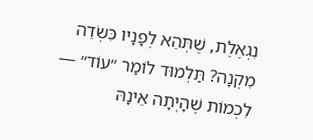נִגְאֶלֶת, שֶׁתְּהֵא לְפָנָיו כִּשְׂדֵה מִקְנָה? תַּלְמוּד לוֹמַר ״עוֹד״ — לִכְמוֹת שֶׁהָיְתָה אֵינָהּ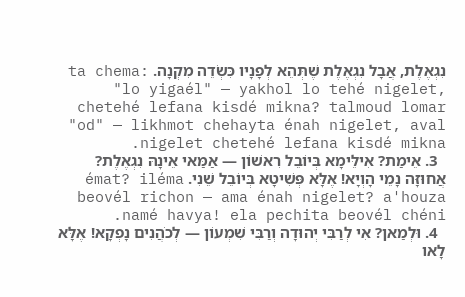נִגְאֶלֶת, אֲבָל נִגְאֶלֶת שֶׁתְּהֵא לְפָנָיו כִּשְׂדֵה מִקְנָה. ta chema: "lo yigaél" — yakhol lo tehé nigelet, chetehé lefana kisdé mikna? talmoud lomar "od" — likhmot chehayta énah nigelet, aval nigelet chetehé lefana kisdé mikna.
  3. אֵימַת? אִילֵּימָא בְּיוֹבֵל רִאשׁוֹן — אַמַּאי אֵינָהּ נִגְאֶלֶת? אֲחוּזָּה נָמֵי הָוְיָא! אֶלָּא פְּשִׁיטָא בְּיוֹבֵל שֵׁנִי. émat? iléma beovél richon — ama énah nigelet? a'houza namé havya! ela pechita beovél chéni.
  4. וּלְמַאן? אִי לְרַבִּי יְהוּדָה וְרַבִּי שִׁמְעוֹן — לְכֹהֲנִים נָפְקָא! אֶלָּא לָאו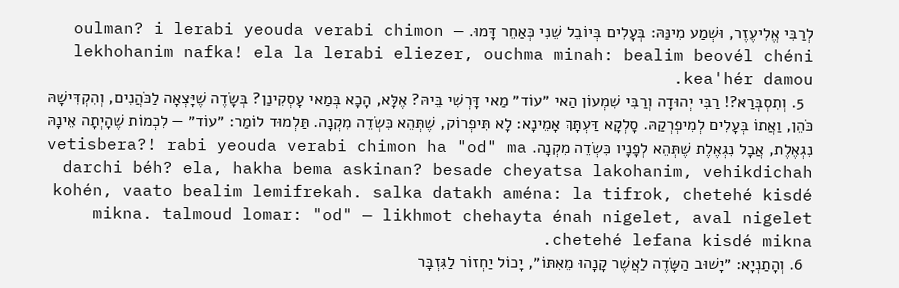לְרַבִּי אֱלִיעֶזֶר, וּשְׁמַע מִינַּהּ: בְּעָלִים בְּיוֹבֵל שֵׁנִי כְּאַחֵר דָּמוּ. oulman? i lerabi yeouda verabi chimon — lekhohanim nafka! ela la lerabi eliezer, ouchma minah: bealim beovél chéni kea'hér damou.
  5. וְתִסְבְּרַאּ?! רַבִּי יְהוּדָה וְרַבִּי שִׁמְעוֹן הַאי ״עוֹד״ מַאי דָּרְשִׁי בֵּיהּ? אֶלָּא, הָכָא בְּמַאי עָסְקִינַן? בְּשָׂדֶה שֶׁיָּצְאָה לַכֹּהֲנִים, וְהִקְדִּישָׁהּ כֹּהֵן, וַאֲתוֹ בְּעָלִים לְמִיפְרְקַהּ. סָלְקָא דַּעְתָּךְ אָמֵינָא: לָא תִּיפְרוֹק, שֶׁתְּהֵא כִּשְׂדֵה מִקְנָה. תַּלְמוּד לוֹמַר: ״עוֹד״ — לִכְמוֹת שֶׁהָיְתָה אֵינָהּ נִגְאֶלֶת, אֲבָל נִגְאֶלֶת שֶׁתְּהֵא לְפָנָיו כִּשְׂדֵה מִקְנָה. vetisbera?! rabi yeouda verabi chimon ha "od" ma darchi béh? ela, hakha bema askinan? besade cheyatsa lakohanim, vehikdichah kohén, vaato bealim lemifrekah. salka datakh aména: la tifrok, chetehé kisdé mikna. talmoud lomar: "od" — likhmot chehayta énah nigelet, aval nigelet chetehé lefana kisdé mikna.
  6. וְהָתַנְיָא: ״יָשׁוּב הַשָּׂדֶה לַאֲשֶׁר קָנָהוּ מֵאִתּוֹ״, יָכוֹל יַחְזוֹר לַגִּזְבָּר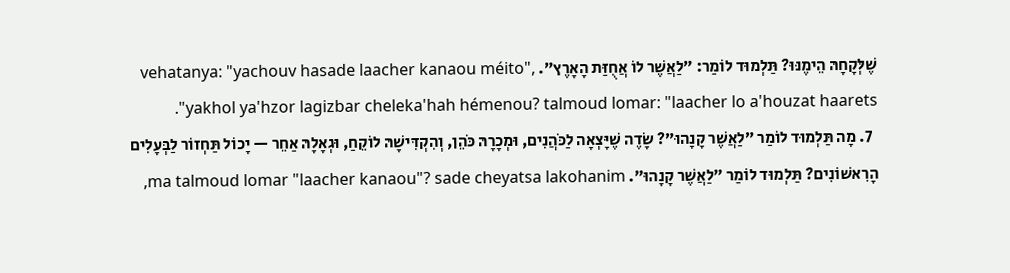שֶׁלְּקָחָהּ הֵימֶנּוּ? תַּלְמוּד לוֹמַר: ״לַאֲשֶׁר לוֹ אֲחֻזַּת הָאָרֶץ״. vehatanya: "yachouv hasade laacher kanaou méito", yakhol ya'hzor lagizbar cheleka'hah hémenou? talmoud lomar: "laacher lo a'houzat haarets".
  7. מָה תַּלְמוּד לוֹמַר ״לַאֲשֶׁר קָנָהוּ״? שָׂדֶה שֶׁיָּצְאָה לַכֹּהֲנִים, וּמְכָרָהּ כֹּהֵן, וְהִקְדִּישָׁהּ לוֹקֵחַ, וּגְאָלָהּ אַחֵר — יָכוֹל תַּחְזוֹר לַבְּעָלִים הָרִאשׁוֹנִים? תַּלְמוּד לוֹמַר ״לַאֲשֶׁר קָנָהוּ״. ma talmoud lomar "laacher kanaou"? sade cheyatsa lakohanim,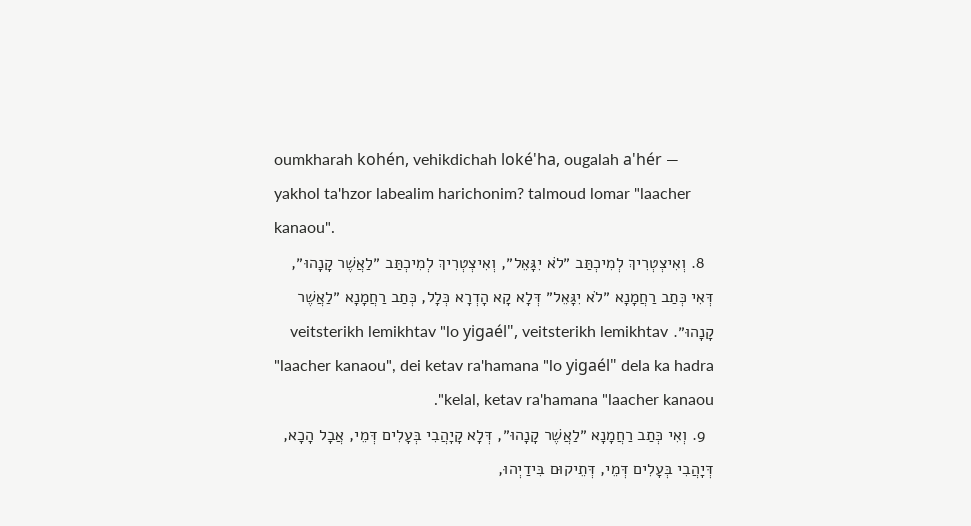oumkharah kohén, vehikdichah loké'ha, ougalah a'hér — yakhol ta'hzor labealim harichonim? talmoud lomar "laacher kanaou".
  8. וְאִיצְטְרִיךְ לְמִיכְתַּב ״לֹא יִגָּאֵל״, וְאִיצְטְרִיךְ לְמִיכְתַּב ״לַאֲשֶׁר קָנָהוּ״, דְּאִי כְּתַב רַחֲמָנָא ״לֹא יִגָּאֵל״ דְּלָא קָא הָדְרָא כְּלָל, כְּתַב רַחֲמָנָא ״לַאֲשֶׁר קָנָהוּ״. veitsterikh lemikhtav "lo yigaél", veitsterikh lemikhtav "laacher kanaou", dei ketav ra'hamana "lo yigaél" dela ka hadra kelal, ketav ra'hamana "laacher kanaou".
  9. וְאִי כְּתַב רַחֲמָנָא ״לַאֲשֶׁר קָנָהוּ״, דְּלָא קָיָהֲבִי בְּעָלִים דְּמֵי, אֲבָל הָכָא, דְּיָהֲבִי בְּעָלִים דְּמֵי, דְּתֵיקוּם בִּידַיְהוּ,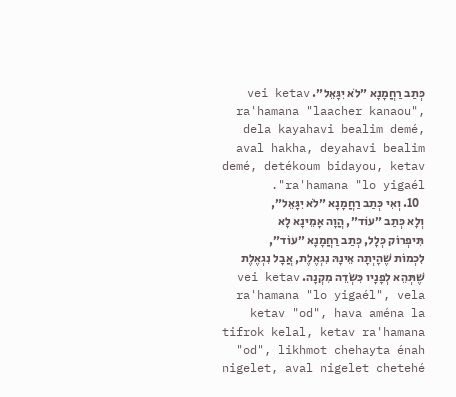כְּתַב רַחֲמָנָא ״לֹא יִגָּאֵל״. vei ketav ra'hamana "laacher kanaou", dela kayahavi bealim demé, aval hakha, deyahavi bealim demé, detékoum bidayou, ketav ra'hamana "lo yigaél".
  10. וְאִי כְּתַב רַחֲמָנָא ״לֹא יִגָּאֵל״, וְלָא כְּתַב ״עוֹד״, הֲוָה אָמֵינָא לָא תִּיפְרוֹק כְּלָל, כְּתַב רַחֲמָנָא ״עוֹד״, לִכְמוֹת שֶׁהָיְתָה אֵינָהּ נִגְאֶלֶת, אֲבָל נִגְאֶלֶת שֶׁתְּהֵא לְפָנָיו כִּשְׂדֵה מִקְנָה. vei ketav ra'hamana "lo yigaél", vela ketav "od", hava aména la tifrok kelal, ketav ra'hamana "od", likhmot chehayta énah nigelet, aval nigelet chetehé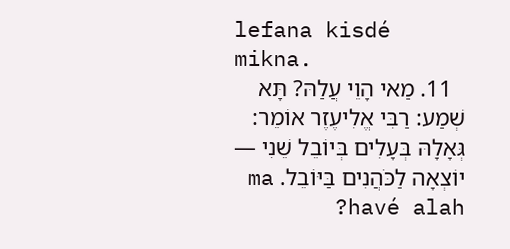lefana kisdé mikna.
  11. מַאי הָוֵי עֲלַהּ? תָּא שְׁמַע: רַבִּי אֱלִיעֶזֶר אוֹמֵר: גְּאָלָהּ בְּעָלִים בְּיוֹבֵל שֵׁנִי — יוֹצְאָה לַכֹּהֲנִים בַּיּוֹבֵל. ma havé alah?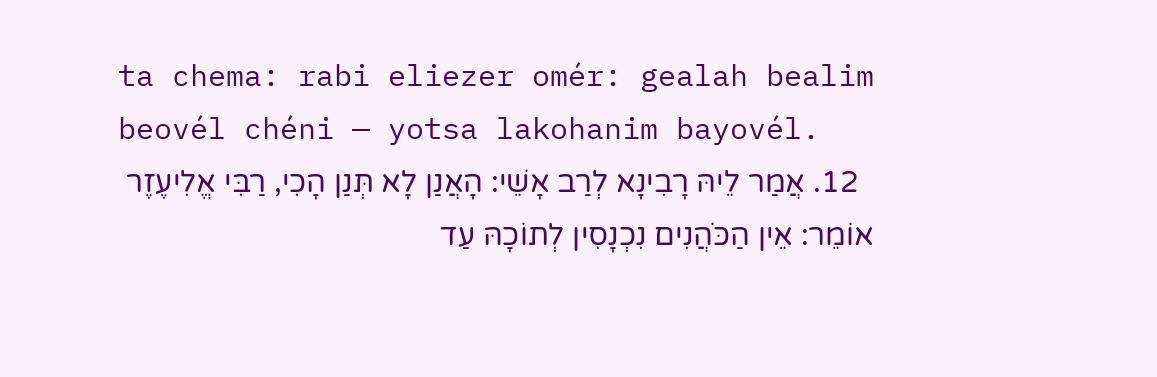ta chema: rabi eliezer omér: gealah bealim beovél chéni — yotsa lakohanim bayovél.
  12. אֲמַר לֵיהּ רָבִינָא לְרַב אָשֵׁי: הָאֲנַן לָא תְּנַן הָכִי, רַבִּי אֱלִיעֶזֶר אוֹמֵר: אֵין הַכֹּהֲנִים נִכְנָסִין לְתוֹכָהּ עַד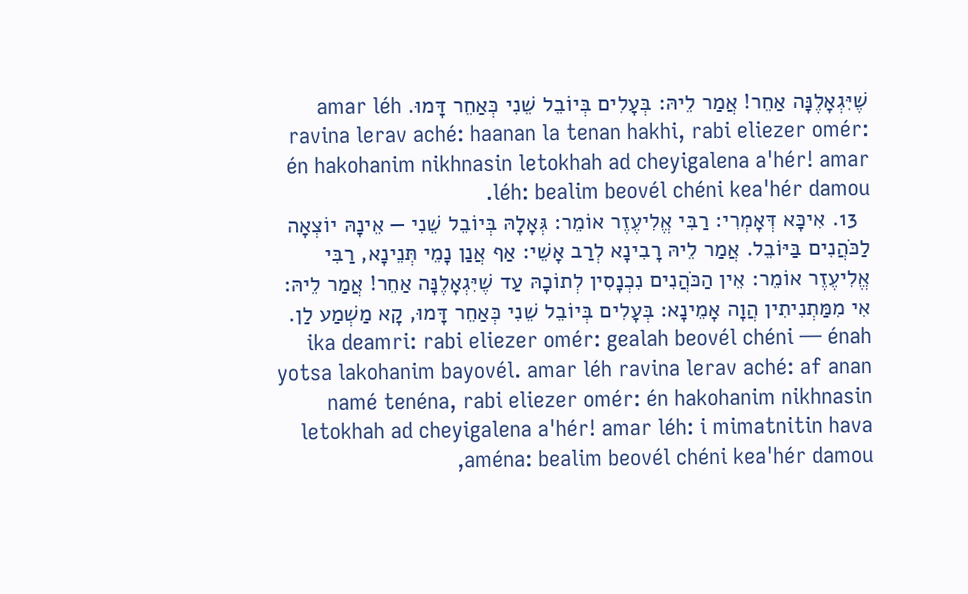שֶׁיִּגְאָלֶנָּה אַחֵר! אֲמַר לֵיהּ: בְּעָלִים בְּיוֹבֵל שֵׁנִי כְּאַחֵר דָּמוּ. amar léh ravina lerav aché: haanan la tenan hakhi, rabi eliezer omér: én hakohanim nikhnasin letokhah ad cheyigalena a'hér! amar léh: bealim beovél chéni kea'hér damou.
  13. אִיכָּא דְּאָמְרִי: רַבִּי אֱלִיעֶזֶר אוֹמֵר: גְּאָלָהּ בְּיוֹבֵל שֵׁנִי — אֵינָהּ יוֹצְאָה לַכֹּהֲנִים בַּיּוֹבֵל. אֲמַר לֵיהּ רָבִינָא לְרַב אָשֵׁי: אַף אֲנַן נָמֵי תְּנֵינָא, רַבִּי אֱלִיעֶזֶר אוֹמֵר: אֵין הַכֹּהֲנִים נִכְנָסִין לְתוֹכָהּ עַד שֶׁיִּגְאָלֶנָּה אַחֵר! אֲמַר לֵיהּ: אִי מִמַּתְנִיתִין הֲוָה אָמֵינָא: בְּעָלִים בְּיוֹבֵל שֵׁנִי כְּאַחֵר דָּמוּ, קָא מַשְׁמַע לַן. ika deamri: rabi eliezer omér: gealah beovél chéni — énah yotsa lakohanim bayovél. amar léh ravina lerav aché: af anan namé tenéna, rabi eliezer omér: én hakohanim nikhnasin letokhah ad cheyigalena a'hér! amar léh: i mimatnitin hava aména: bealim beovél chéni kea'hér damou,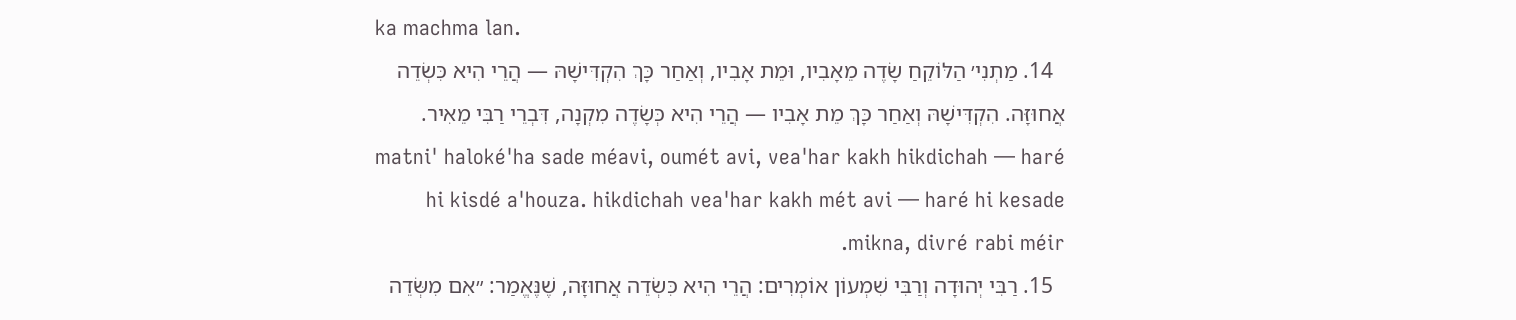ka machma lan.
  14. מַתְנִי׳ הַלּוֹקֵחַ שָׂדֶה מֵאָבִיו, וּמֵת אָבִיו, וְאַחַר כָּךְ הִקְדִּישָׁהּ — הֲרֵי הִיא כִּשְׂדֵה אֲחוּזָּה. הִקְדִּישָׁהּ וְאַחַר כָּךְ מֵת אָבִיו — הֲרֵי הִיא כְּשָׂדֶה מִקְנָה, דִּבְרֵי רַבִּי מֵאִיר. matni' haloké'ha sade méavi, oumét avi, vea'har kakh hikdichah — haré hi kisdé a'houza. hikdichah vea'har kakh mét avi — haré hi kesade mikna, divré rabi méir.
  15. רַבִּי יְהוּדָה וְרַבִּי שִׁמְעוֹן אוֹמְרִים: הֲרֵי הִיא כִּשְׂדֵה אֲחוּזָּה, שֶׁנֶּאֱמַר: ״אִם מִשְּׂדֵה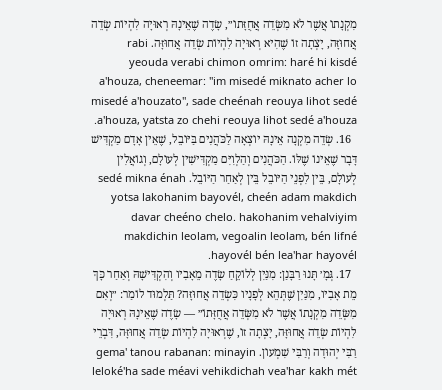מִקְנָתוֹ אֲשֶׁר לֹא מִשְּׂדֵה אֲחֻזָּתוֹ״, שָׂדֶה שֶׁאֵינָהּ רְאוּיָה לִהְיוֹת שְׂדֵה אֲחוּזָּה, יָצְתָה זוֹ שֶׁהִיא רְאוּיָה לִהְיוֹת שְׂדֵה אֲחוּזָּה. rabi yeouda verabi chimon omrim: haré hi kisdé a'houza, cheneemar: "im misedé miknato acher lo misedé a'houzato", sade cheénah reouya lihot sedé a'houza, yatsta zo chehi reouya lihot sedé a'houza.
  16. שְׂדֵה מִקְנָה אֵינָהּ יוֹצְאָה לַכֹּהֲנִים בַּיּוֹבֵל, שֶׁאֵין אָדָם מַקְדִּישׁ דָּבָר שֶׁאֵינוֹ שֶׁלּוֹ. הַכֹּהֲנִים וְהַלְוִיִּם מַקְדִּישִׁין לְעוֹלָם, וְגוֹאֲלִין לְעוֹלָם, בֵּין לִפְנֵי הַיּוֹבֵל בֵּין לְאַחַר הַיּוֹבֵל. sedé mikna énah yotsa lakohanim bayovél, cheén adam makdich davar cheéno chelo. hakohanim vehalviyim makdichin leolam, vegoalin leolam, bén lifné hayovél bén lea'har hayovél.
  17. גְּמָ׳ תָּנוּ רַבָּנַן: מִנַּיִן לְלוֹקֵחַ שָׂדֶה מֵאָבִיו וְהִקְדִּישָׁהּ וְאַחַר כָּךְ מֵת אָבִיו, מִנַּיִן שֶׁתְּהֵא לְפָנָיו כִּשְׂדֵה אֲחוּזָּה? תַּלְמוּד לוֹמַר: ״וְאִם מִשְּׂדֵה מִקְנָתוֹ אֲשֶׁר לֹא מִשְּׂדֵה אֲחֻזָּתוֹ״ — שָׂדֶה שֶׁאֵינָהּ רְאוּיָה לִהְיוֹת שְׂדֵה אֲחוּזָּה, יָצְתָה זוֹ, שֶׁרְאוּיָה לִהְיוֹת שְׂדֵה אֲחוּזָּה, דִּבְרֵי רַבִּי יְהוּדָה וְרַבִּי שִׁמְעוֹן. gema' tanou rabanan: minayin leloké'ha sade méavi vehikdichah vea'har kakh mét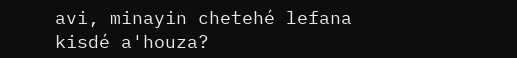avi, minayin chetehé lefana kisdé a'houza?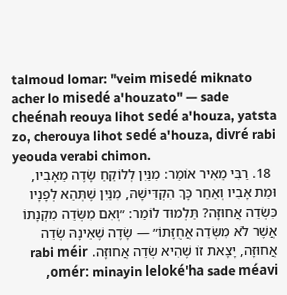talmoud lomar: "veim misedé miknato acher lo misedé a'houzato" — sade cheénah reouya lihot sedé a'houza, yatsta zo, cherouya lihot sedé a'houza, divré rabi yeouda verabi chimon.
  18. רַבִּי מֵאִיר אוֹמֵר: מִנַּיִן לְלוֹקֵחַ שָׂדֶה מֵאָבִיו, וּמֵת אָבִיו וְאַחַר כָּךְ הִקְדִּישָׁהּ, מִנַּיִן שֶׁתְּהֵא לְפָנָיו כִּשְׂדֵה אֲחוּזָּה? תַּלְמוּד לוֹמַר: ״וְאִם מִשְּׂדֵה מִקְנָתוֹ אֲשֶׁר לֹא מִשְּׂדֵה אֲחֻזָּתוֹ״ — שָׂדֶה שֶׁאֵינָהּ שְׂדֵה אֲחוּזָּה, יָצָאת זוֹ שֶׁהִיא שְׂדֵה אֲחוּזָּה. rabi méir omér: minayin leloké'ha sade méavi,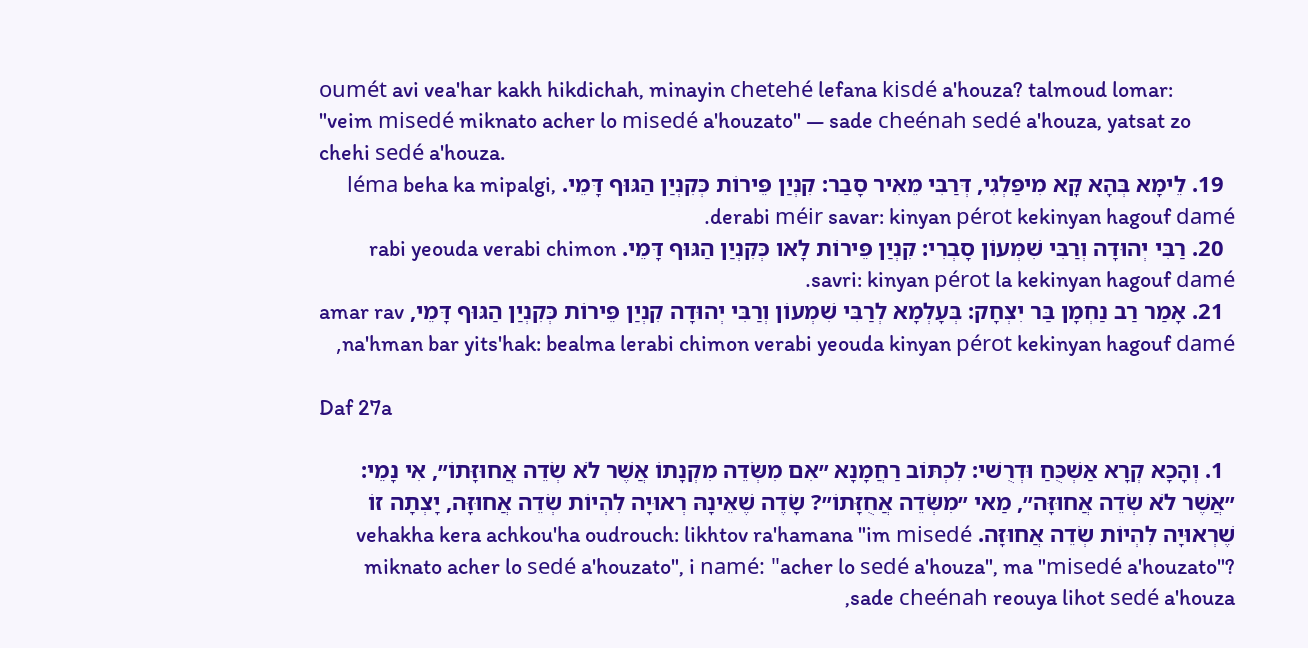oumét avi vea'har kakh hikdichah, minayin chetehé lefana kisdé a'houza? talmoud lomar: "veim misedé miknato acher lo misedé a'houzato" — sade cheénah sedé a'houza, yatsat zo chehi sedé a'houza.
  19. לֵימָא בְּהָא קָא מִיפַּלְגִי, דְּרַבִּי מֵאִיר סָבַר: קִנְיַן פֵּירוֹת כְּקִנְיַן הַגּוּף דָּמֵי. léma beha ka mipalgi, derabi méir savar: kinyan pérot kekinyan hagouf damé.
  20. רַבִּי יְהוּדָה וְרַבִּי שִׁמְעוֹן סָבְרִי: קִנְיַן פֵּירוֹת לָאו כְּקִנְיַן הַגּוּף דָּמֵי. rabi yeouda verabi chimon savri: kinyan pérot la kekinyan hagouf damé.
  21. אָמַר רַב נַחְמָן בַּר יִצְחָק: בְּעָלְמָא לְרַבִּי שִׁמְעוֹן וְרַבִּי יְהוּדָה קִנְיַן פֵּירוֹת כְּקִנְיַן הַגּוּף דָּמֵי, amar rav na'hman bar yits'hak: bealma lerabi chimon verabi yeouda kinyan pérot kekinyan hagouf damé,

Daf 27a

  1. וְהָכָא קְרָא אַשְׁכֻּחַ וּדְרֻשׁי: לִכְתּוֹב רַחֲמָנָא ״אִם מִשְּׂדֵה מִקְנָתוֹ אֲשֶׁר לֹא שְׂדֵה אֲחוּזָּתוֹ״, אִי נָמֵי: ״אֲשֶׁר לֹא שְׂדֵה אֲחוּזָּה״, מַאי ״מִשְּׂדֵה אֲחֻזָּתוֹ״? שָׂדֶה שֶׁאֵינָהּ רְאוּיָה לִהְיוֹת שְׂדֵה אֲחוּזָּה, יָצְתָה זוֹ שֶׁרְאוּיָה לִהְיוֹת שְׂדֵה אֲחוּזָּה. vehakha kera achkou'ha oudrouch: likhtov ra'hamana "im misedé miknato acher lo sedé a'houzato", i namé: "acher lo sedé a'houza", ma "misedé a'houzato"? sade cheénah reouya lihot sedé a'houza,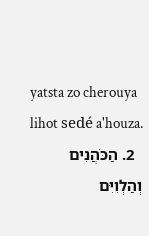yatsta zo cherouya lihot sedé a'houza.
  2. הַכֹּהֲנִים וְהַלְוִיִּם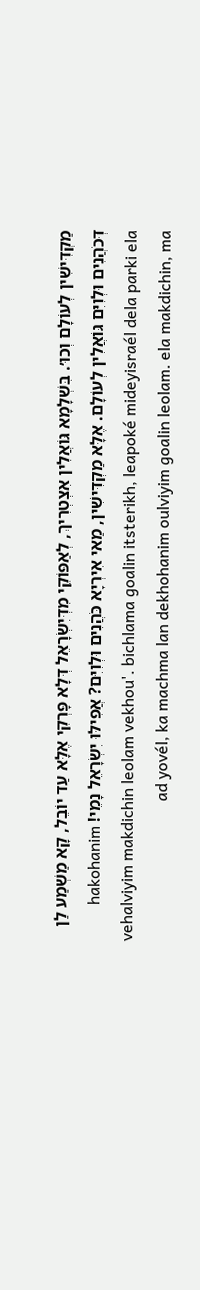מַקְדִּישִׁין לְעוֹלָם וְכוּ׳. בִּשְׁלָמָא גּוֹאֲלִין אִצְטְרִיךְ, לְאַפּוֹקֵי מִדְּיִשְׂרָאֵל דְּלָא פָּרְקִי אֶלָּא עַד יוֹבֵל, קָא מַשְׁמַע לַן דְּכֹהֲנִים וּלְוִיִּם גּוֹאֲלִין לְעוֹלָם. אֶלָּא מַקְדִּישִׁין, מַאי אִירְיָא כֹּהֲנִים וּלְוִיִּם? אֲפִילּוּ יִשְׂרָאֵל נָמֵי! hakohanim vehalviyim makdichin leolam vekhou'. bichlama goalin itsterikh, leapoké mideyisraél dela parki ela ad yovél, ka machma lan dekhohanim oulviyim goalin leolam. ela makdichin, ma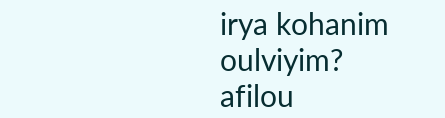irya kohanim oulviyim? afilou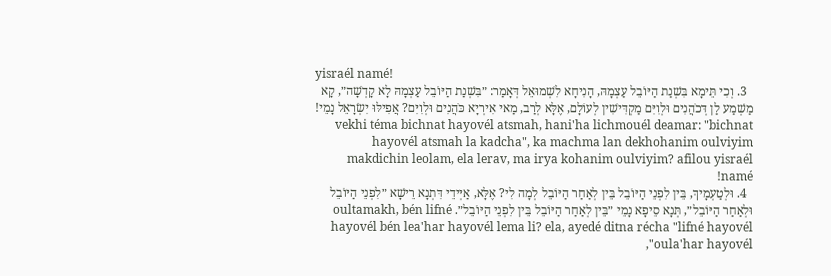yisraél namé!
  3. וְכִי תֵּימָא בִּשְׁנַת הַיּוֹבֵל עַצְמָהּ, הָנִיחָא לִשְׁמוּאֵל דְּאָמַר: ״בִּשְׁנַת הַיּוֹבֵל עַצְמָהּ לָא קָדְשָׁה״, קָא מַשְׁמַע לַן דְּכֹהֲנִים וּלְוִיִּם מַקְדִּישִׁין לְעוֹלָם, אֶלָּא לְרַב, מַאי אִירְיָא כֹּהֲנִים וּלְוִיִּם? אֲפִילּוּ יִשְׂרָאֵל נָמֵי! vekhi téma bichnat hayovél atsmah, hani'ha lichmouél deamar: "bichnat hayovél atsmah la kadcha", ka machma lan dekhohanim oulviyim makdichin leolam, ela lerav, ma irya kohanim oulviyim? afilou yisraél namé!
  4. וּלְטַעְמָיךְ, בֵּין לִפְנֵי הַיּוֹבֵל בֵּין לְאַחַר הַיּוֹבֵל לְמָה לִי? אֶלָּא, אַיְּידֵי דִּתְנָא רֵישָׁא ״לִפְנֵי הַיּוֹבֵל וּלְאַחַר הַיּוֹבֵל״, תְּנָא סֵיפָא נָמֵי ״בֵּין לְאַחַר הַיּוֹבֵל בֵּין לִפְנֵי הַיּוֹבֵל״. oultamakh, bén lifné hayovél bén lea'har hayovél lema li? ela, ayedé ditna récha "lifné hayovél oula'har hayovél",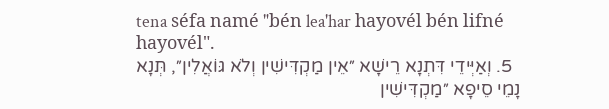tena séfa namé "bén lea'har hayovél bén lifné hayovél".
  5. וְאַיְּידֵי דִּתְנָא רֵישָׁא ״אֵין מַקְדִּישִׁין וְלֹא גּוֹאֲלִין״, תְּנָא נָמֵי סֵיפָא ״מַקְדִּישִׁין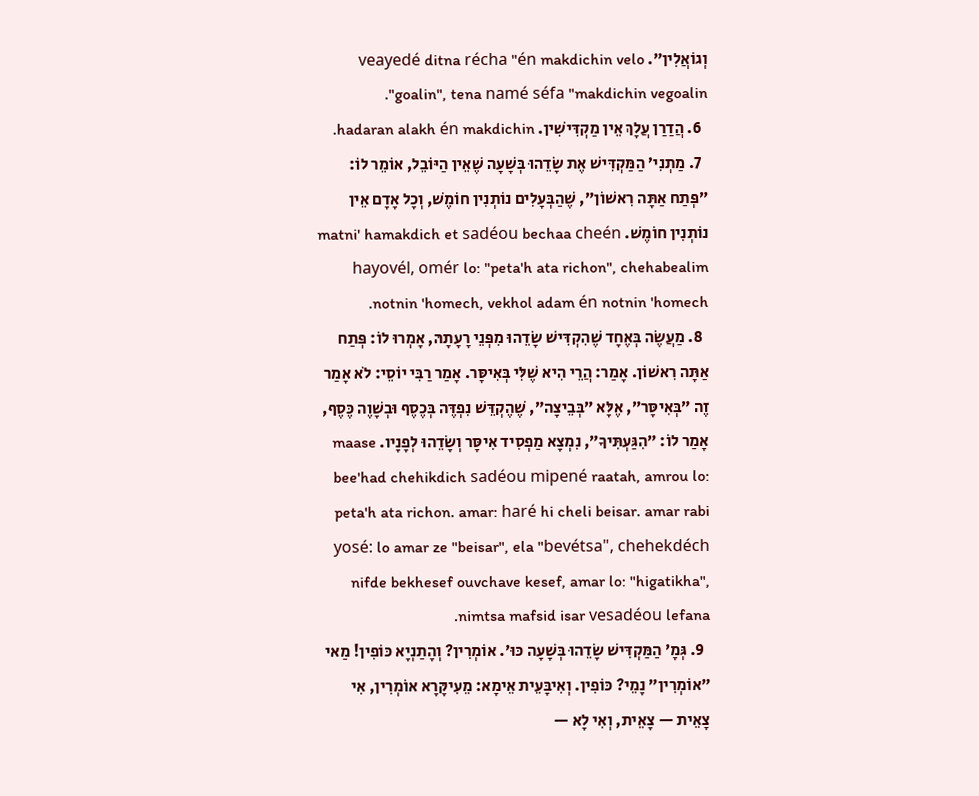וְגוֹאֲלִין״. veayedé ditna récha "én makdichin velo goalin", tena namé séfa "makdichin vegoalin".
  6. הֲדַרַן עֲלָךְ אֵין מַקְדִּישִׁין. hadaran alakh én makdichin.
  7. מַתְנִי׳ הַמַּקְדִּישׁ אֶת שָׂדֵהוּ בְּשָׁעָה שֶׁאֵין הַיּוֹבֵל, אוֹמֵר לוֹ: ״פְּתַח אַתָּה רִאשׁוֹן״, שֶׁהַבְּעָלִים נוֹתְנִין חוֹמֶשׁ, וְכׇל אָדָם אֵין נוֹתְנִין חוֹמֶשׁ. matni' hamakdich et sadéou bechaa cheén hayovél, omér lo: "peta'h ata richon", chehabealim notnin 'homech, vekhol adam én notnin 'homech.
  8. מַעֲשֶׂה בְּאֶחָד שֶׁהִקְדִּישׁ שָׂדֵהוּ מִפְּנֵי רָעָתָהּ, אָמְרוּ לוֹ: פְּתַח אַתָּה רִאשׁוֹן. אָמַר: הֲרֵי הִיא שֶׁלִּי בְּאִיסָּר. אָמַר רַבִּי יוֹסֵי: לֹא אָמַר זֶה ״בְּאִיסָּר״, אֶלָּא ״בְּבֵיצָה״, שֶׁהֶקְדֵּשׁ נִפְדֶּה בְּכֶסֶף וּבְשָׁוֶה כֶּסֶף, אָמַר לוֹ: ״הִגַּעְתִּיךָ״, נִמְצָא מַפְסִיד אִיסָּר וְשָׂדֵהוּ לְפָנָיו. maase bee'had chehikdich sadéou mipené raatah, amrou lo: peta'h ata richon. amar: haré hi cheli beisar. amar rabi yosé: lo amar ze "beisar", ela "bevétsa", chehekdéch nifde bekhesef ouvchave kesef, amar lo: "higatikha", nimtsa mafsid isar vesadéou lefana.
  9. גְּמָ׳ הַמַּקְדִּישׁ שָׂדֵהוּ בְּשָׁעָה כּוּ׳. אוֹמְרִין? וְהָתַנְיָא כּוֹפִין! מַאי ״אוֹמְרִין״ נָמֵי? כּוֹפִין. וְאִיבָּעֵית אֵימָא: מֵעִיקָּרָא אוֹמְרִין, אִי צָאֵית — צָאֵית, וְאִי לָא —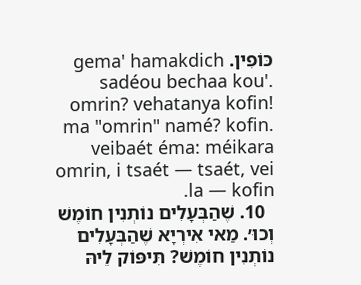כּוֹפִין. gema' hamakdich sadéou bechaa kou'. omrin? vehatanya kofin! ma "omrin" namé? kofin. veibaét éma: méikara omrin, i tsaét — tsaét, vei la — kofin.
  10. שֶׁהַבְּעָלִים נוֹתְנִין חוֹמֶשׁ וְכוּ׳. מַאי אִירְיָא שֶׁהַבְּעָלִים נוֹתְנִין חוֹמֶשׁ? תִּיפּוֹק לֵיהּ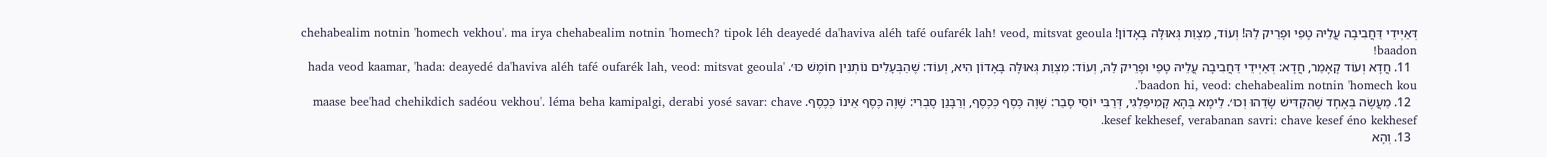דְּאַיְּידֵי דַּחֲבִיבָה עֲלֵיהּ טָפֵי וּפָרֵיק לַהּ! וְעוֹד, מִצְוַת גְּאוּלָּה בָּאָדוֹן! chehabealim notnin 'homech vekhou'. ma irya chehabealim notnin 'homech? tipok léh deayedé da'haviva aléh tafé oufarék lah! veod, mitsvat geoula baadon!
  11. חֲדָא וְעוֹד קָאָמַר, חֲדָא: דְּאַיְּידֵי דַּחֲבִיבָה עֲלֵיהּ טָפֵי וּפָרֵיק לַהּ, וְעוֹד: מִצְוַת גְּאוּלָּה בָּאָדוֹן הִיא, וְעוֹד: שֶׁהַבְּעָלִים נוֹתְנִין חוֹמֶשׁ כּוּ׳. 'hada veod kaamar, 'hada: deayedé da'haviva aléh tafé oufarék lah, veod: mitsvat geoula baadon hi, veod: chehabealim notnin 'homech kou'.
  12. מַעֲשֶׂה בְּאֶחָד שֶׁהִקְדִּישׁ שָׂדֵהוּ וְכוּ׳. לֵימָא בְּהָא קָמִיפַּלְגִי, דְּרַבִּי יוֹסֵי סָבַר: שָׁוֶה כֶּסֶף כְּכֶסֶף, וְרַבָּנַן סָבְרִי: שָׁוֶה כֶּסֶף אֵינוֹ כְּכֶסֶף. maase bee'had chehikdich sadéou vekhou'. léma beha kamipalgi, derabi yosé savar: chave kesef kekhesef, verabanan savri: chave kesef éno kekhesef.
  13. וְהָא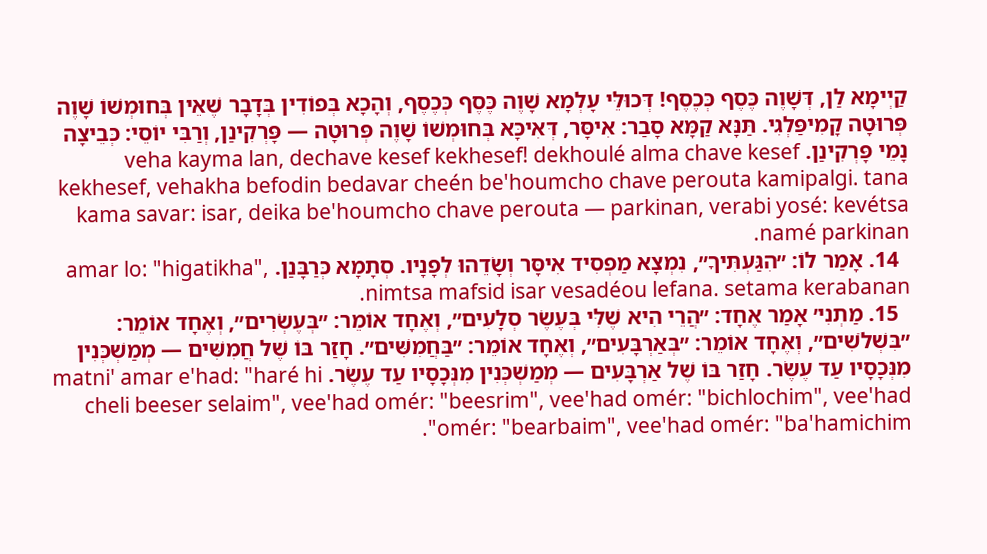קַיְימָא לַן, דְּשָׁוֶה כֶּסֶף כְּכֶסֶף! דְּכוּלֵּי עָלְמָא שָׁוֶה כֶּסֶף כְּכֶסֶף, וְהָכָא בְּפוֹדִין בְּדָבָר שֶׁאֵין בְּחוּמְשׁוֹ שָׁוֶה פְּרוּטָה קָמִיפַּלְגִי. תַּנָּא קַמָּא סָבַר: אִיסָּר, דְּאִיכָּא בְּחוּמְשׁוֹ שָׁוֶה פְּרוּטָה — פָּרְקִינַן, וְרַבִּי יוֹסֵי: כְּבֵיצָה נָמֵי פָּרְקִינַן. veha kayma lan, dechave kesef kekhesef! dekhoulé alma chave kesef kekhesef, vehakha befodin bedavar cheén be'houmcho chave perouta kamipalgi. tana kama savar: isar, deika be'houmcho chave perouta — parkinan, verabi yosé: kevétsa namé parkinan.
  14. אָמַר לוֹ: ״הִגַּעְתִּיךָ״, נִמְצָא מַפְסִיד אִיסָּר וְשָׂדֵהוּ לְפָנָיו. סְתָמָא כְּרַבָּנַן. amar lo: "higatikha", nimtsa mafsid isar vesadéou lefana. setama kerabanan.
  15. מַתְנִי׳ אָמַר אֶחָד: ״הֲרֵי הִיא שֶׁלִּי בְּעֶשֶׂר סְלָעִים״, וְאֶחָד אוֹמֵר: ״בְּעֶשְׂרִים״, וְאֶחָד אוֹמֵר: ״בִּשְׁלֹשִׁים״, וְאֶחָד אוֹמֵר: ״בְּאַרְבָּעִים״, וְאֶחָד אוֹמֵר: ״בַּחֲמִשִּׁים״. חָזַר בּוֹ שֶׁל חֲמִשִּׁים — מְמַשְׁכְּנִין מִנְּכָסָיו עַד עֶשֶׂר. חָזַר בּוֹ שֶׁל אַרְבָּעִים — מְמַשְׁכְּנִין מִנְּכָסָיו עַד עֶשֶׂר. matni' amar e'had: "haré hi cheli beeser selaim", vee'had omér: "beesrim", vee'had omér: "bichlochim", vee'had omér: "bearbaim", vee'had omér: "ba'hamichim".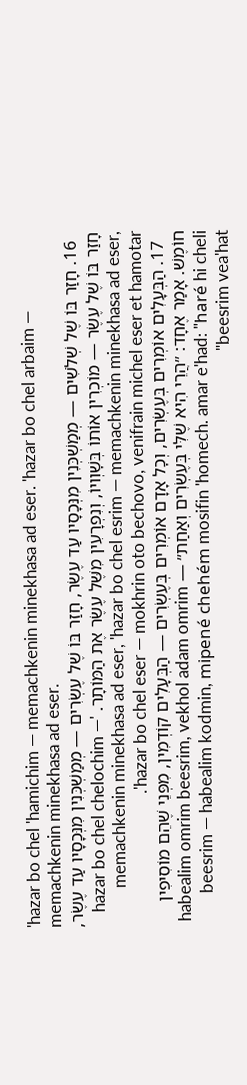'hazar bo chel 'hamichim — memachkenin minekhasa ad eser. 'hazar bo chel arbaim — memachkenin minekhasa ad eser.
  16. חָזַר בּוֹ שֶׁל שְׁלֹשִׁים — מְמַשְׁכְּנִין מִנְּכָסָיו עַד עֶשֶׂר, חָזַר בּוֹ שֶׁל עֶשְׂרִים — מְמַשְׁכְּנִין מִנְּכָסָיו עַד עֶשֶׂר, חָזַר בּוֹ שֶׁל עֶשֶׂר — מוֹכְרִין אוֹתוֹ בְּשׇׁוְויוֹ, וְנִפְרָעִין מִשֶּׁל עֶשֶׂר אֶת הַמּוֹתָר. 'hazar bo chel chelochim — memachkenin minekhasa ad eser, 'hazar bo chel esrim — memachkenin minekhasa ad eser, 'hazar bo chel eser — mokhrin oto bechovo, venifrain michel eser et hamotar.
  17. הַבְּעָלִים אוֹמְרִים בְּעֶשְׂרִים, וְכׇל אָדָם אוֹמְרִים בְּעֶשְׂרִים — הַבְּעָלִים קוֹדְמִין, מִפְּנֵי שֶׁהֵם מוֹסִיפִין חוֹמֶשׁ. אָמַר אֶחָד: ״הֲרֵי הִיא שֶׁלִּי בְּעֶשְׂרִים וְאַחַת״ — habealim omrim beesrim, vekhol adam omrim beesrim — habealim kodmin, mipené chehém mosifin 'homech. amar e'had: "haré hi cheli beesrim vea'hat"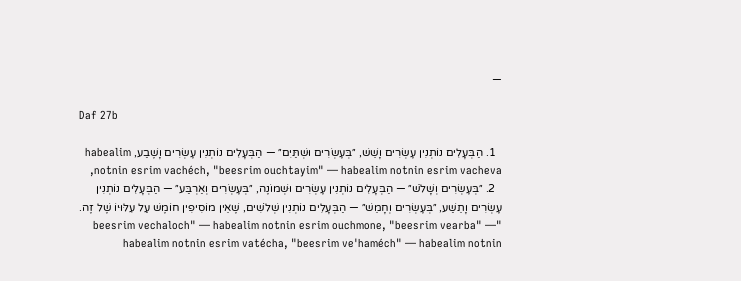—

Daf 27b

  1. הַבְּעָלִים נוֹתְנִין עֶשְׂרִים וָשֵׁשׁ, ״בְּעֶשְׂרִים וּשְׁתַּיִם״ — הַבְּעָלִים נוֹתְנִין עֶשְׂרִים וָשֶׁבַע, habealim notnin esrim vachéch, "beesrim ouchtayim" — habealim notnin esrim vacheva,
  2. ״בְּעֶשְׂרִים וְשָׁלֹשׁ״ — הַבְּעָלִים נוֹתְנִין עֶשְׂרִים וּשְׁמוֹנֶה, ״בְּעֶשְׂרִים וְאַרְבַּע״ — הַבְּעָלִים נוֹתְנִין עֶשְׂרִים וָתֵשַׁע, ״בְּעֶשְׂרִים וְחָמֵשׁ״ — הַבְּעָלִים נוֹתְנִין שְׁלֹשִׁים, שֶׁאֵין מוֹסִיפִין חוֹמֶשׁ עַל עִלּוּיוֹ שֶׁל זֶה. "beesrim vechaloch" — habealim notnin esrim ouchmone, "beesrim vearba" — habealim notnin esrim vatécha, "beesrim ve'haméch" — habealim notnin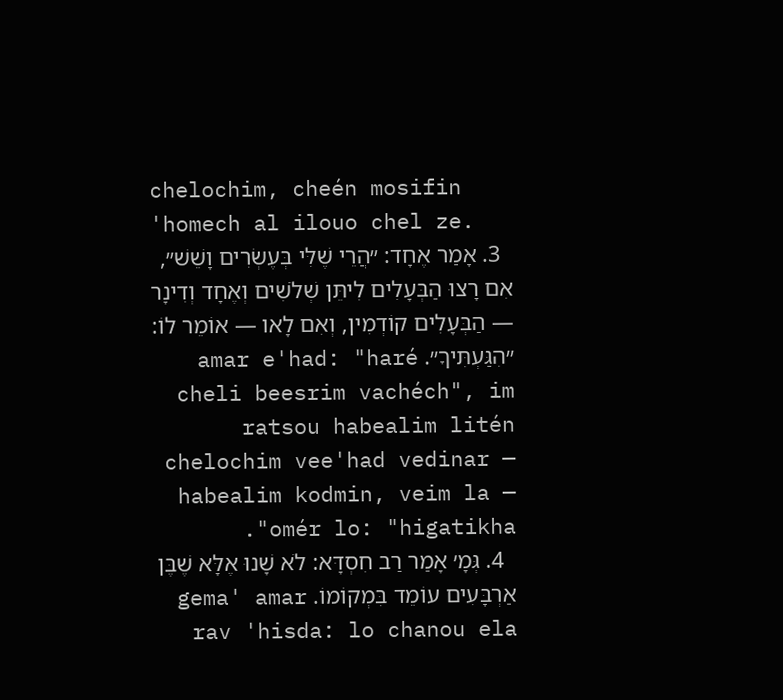chelochim, cheén mosifin 'homech al ilouo chel ze.
  3. אָמַר אֶחָד: ״הֲרֵי שֶׁלִּי בְּעֶשְׂרִים וָשֵׁשׁ״, אִם רָצוּ הַבְּעָלִים לִיתֵּן שְׁלֹשִׁים וְאֶחָד וְדִינָר — הַבְּעָלִים קוֹדְמִין, וְאִם לָאו — אוֹמֵר לוֹ: ״הִגַּעְתִּיךָ״. amar e'had: "haré cheli beesrim vachéch", im ratsou habealim litén chelochim vee'had vedinar — habealim kodmin, veim la — omér lo: "higatikha".
  4. גְּמָ׳ אָמַר רַב חִסְדָּא: לֹא שָׁנוּ אֶלָּא שֶׁבֶּן אַרְבָּעִים עוֹמֵד בִּמְקוֹמוֹ. gema' amar rav 'hisda: lo chanou ela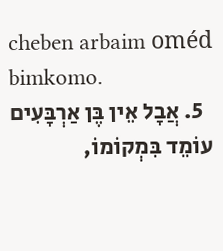cheben arbaim oméd bimkomo.
  5. אֲבָל אֵין בֶּן אַרְבָּעִים עוֹמֵד בִּמְקוֹמוֹ,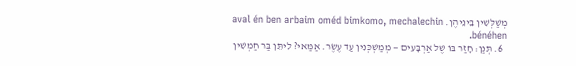מְשַׁלְּשִׁין בֵּינֵיהֶן. aval én ben arbaim oméd bimkomo, mechalechin bénéhen.
  6. תְּנַן: חָזַר בּוֹ שֶׁל אַרְבָּעִים — מְמַשְׁכְּנִין עַד עֶשֶׂר. אַמַּאי? לִיתֵּן בַּר חַמְשִׁין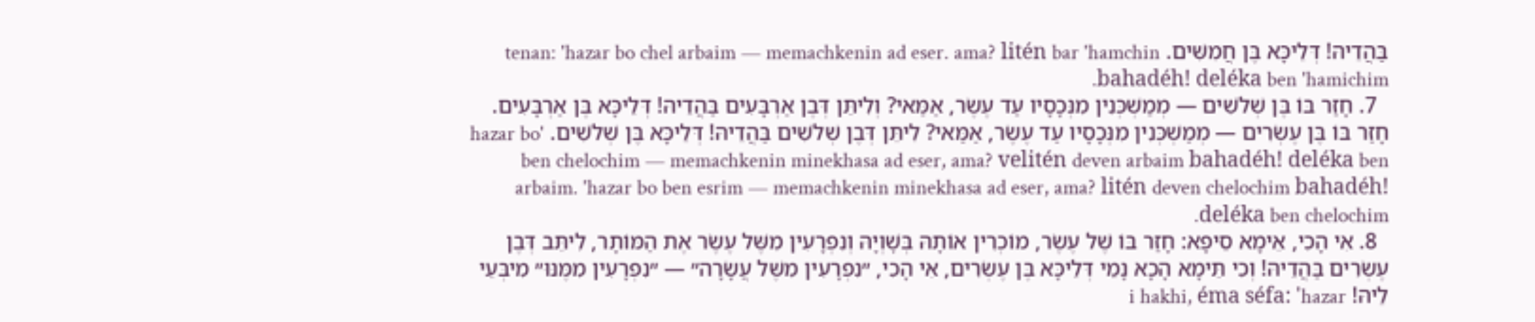בַּהֲדֵיהּ! דְּלֵיכָּא בֶּן חֲמִשִּׁים. tenan: 'hazar bo chel arbaim — memachkenin ad eser. ama? litén bar 'hamchin bahadéh! deléka ben 'hamichim.
  7. חָזַר בּוֹ בֶּן שְׁלֹשִׁים — מְמַשְׁכְּנִין מִנְּכָסָיו עַד עֶשֶׂר, אַמַּאי? וְלִיתֵּן דְּבֶן אַרְבָּעִים בַּהֲדֵיהּ! דְּלֵיכָּא בֶּן אַרְבָּעִים. חָזַר בּוֹ בֶּן עֶשְׂרִים — מְמַשְׁכְּנִין מִנְּכָסָיו עַד עֶשֶׂר, אַמַּאי? לִיתֵּן דְּבֶן שְׁלֹשִׁים בַּהֲדֵיהּ! דְּלֵיכָּא בֶּן שְׁלֹשִׁים. 'hazar bo ben chelochim — memachkenin minekhasa ad eser, ama? velitén deven arbaim bahadéh! deléka ben arbaim. 'hazar bo ben esrim — memachkenin minekhasa ad eser, ama? litén deven chelochim bahadéh! deléka ben chelochim.
  8. אִי הָכִי, אֵימָא סֵיפָא: חָזַר בּוֹ שֶׁל עֶשֶׂר, מוֹכְרִין אוֹתָהּ בְּשׇׁוְיָהּ וְנִפְרָעִין מִשֶּׁל עֶשֶׂר אֶת הַמּוֹתָר, לִיתֵּב דְּבֶן עֶשְׂרִים בַּהֲדֵיהּ! וְכִי תֵּימָא הָכָא נָמֵי דְּלֵיכָּא בֶּן עֶשְׂרִים, אִי הָכִי, ״נִפְרָעִין מִשֶּׁל עֲשָׂרָה״ — ״נִפְרָעִין מִמֶּנּוּ״ מִיבְּעֵי לֵיהּ! i hakhi, éma séfa: 'hazar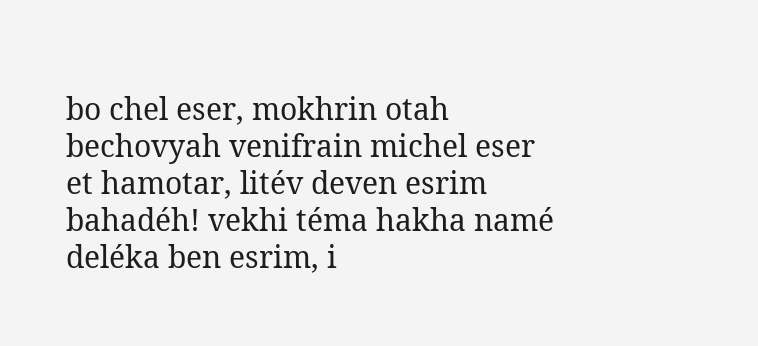bo chel eser, mokhrin otah bechovyah venifrain michel eser et hamotar, litév deven esrim bahadéh! vekhi téma hakha namé deléka ben esrim, i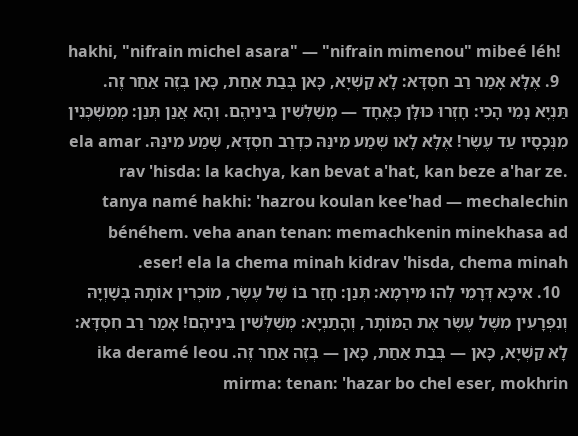hakhi, "nifrain michel asara" — "nifrain mimenou" mibeé léh!
  9. אֶלָּא אָמַר רַב חִסְדָּא: לָא קַשְׁיָא, כָּאן בְּבַת אַחַת, כָּאן בְּזֶה אַחַר זֶה. תַּנְיָא נָמֵי הָכִי: חָזְרוּ כּוּלָּן כְּאֶחָד — מְשַׁלְּשִׁין בֵּינֵיהֶם. וְהָא אֲנַן תְּנַן: מְמַשְׁכְּנִין מִנְּכָסָיו עַד עֶשֶׂר! אֶלָּא לָאו שְׁמַע מִינַּהּ כִּדְרַב חִסְדָּא, שְׁמַע מִינַּהּ. ela amar rav 'hisda: la kachya, kan bevat a'hat, kan beze a'har ze. tanya namé hakhi: 'hazrou koulan kee'had — mechalechin bénéhem. veha anan tenan: memachkenin minekhasa ad eser! ela la chema minah kidrav 'hisda, chema minah.
  10. אִיכָּא דְּרָמֵי לְהוּ מִירְמָא: תְּנַן: חָזַר בּוֹ שֶׁל עֶשֶׂר, מוֹכְרִין אוֹתָהּ בְּשׇׁוְיָהּ וְנִפְרָעִין מִשֶּׁל עֶשֶׂר אֶת הַמּוֹתָר, וְהָתַנְיָא: מְשַׁלְּשִׁין בֵּינֵיהֶם! אָמַר רַב חִסְדָּא: לָא קַשְׁיָא, כָּאן — בְּבַת אַחַת, כָּאן — בְּזֶה אַחַר זֶה. ika deramé leou mirma: tenan: 'hazar bo chel eser, mokhrin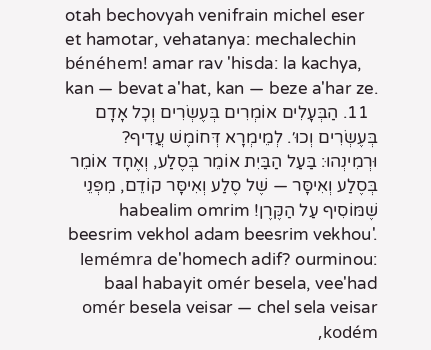otah bechovyah venifrain michel eser et hamotar, vehatanya: mechalechin bénéhem! amar rav 'hisda: la kachya, kan — bevat a'hat, kan — beze a'har ze.
  11. הַבְּעָלִים אוֹמְרִים בְּעֶשְׂרִים וְכׇל אָדָם בְּעֶשְׂרִים וְכוּ׳. לְמֵימְרָא דְּחוֹמֶשׁ עֲדִיף? וּרְמִינְהוּ: בַּעַל הַבַּיִת אוֹמֵר בְּסֶלַע, וְאֶחָד אוֹמֵר בְּסֶלַע וְאִיסָּר — שֶׁל סֶלַע וְאִיסָּר קוֹדֵם, מִפְּנֵי שֶׁמּוֹסִיף עַל הַקֶּרֶן! habealim omrim beesrim vekhol adam beesrim vekhou'. lemémra de'homech adif? ourminou: baal habayit omér besela, vee'had omér besela veisar — chel sela veisar kodém,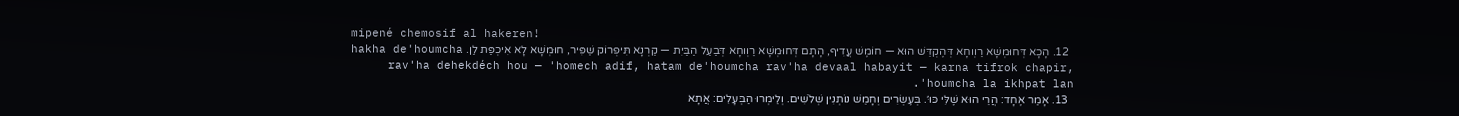mipené chemosif al hakeren!
  12. הָכָא דְּחוּמְשָׁא רַוְוחָא דְּהֶקְדֵּשׁ הוּא — חוֹמֶשׁ עֲדִיף, הָתָם דְּחוּמְשָׁא רַוְוחָא דְּבַעַל הַבַּיִת — קַרְנָא תִּיפְרוֹק שַׁפִּיר, חוּמְשָׁא לָא אִיכְפַּת לַן. hakha de'houmcha rav'ha dehekdéch hou — 'homech adif, hatam de'houmcha rav'ha devaal habayit — karna tifrok chapir, 'houmcha la ikhpat lan.
  13. אָמַר אֶחָד: הֲרֵי הוּא שֶׁלִּי כּוּ׳. בְּעֶשְׂרִים וְחָמֵשׁ נוֹתְנִין שְׁלֹשִׁים. וְלֵימְרוּ הַבְּעָלִים: אֲתָא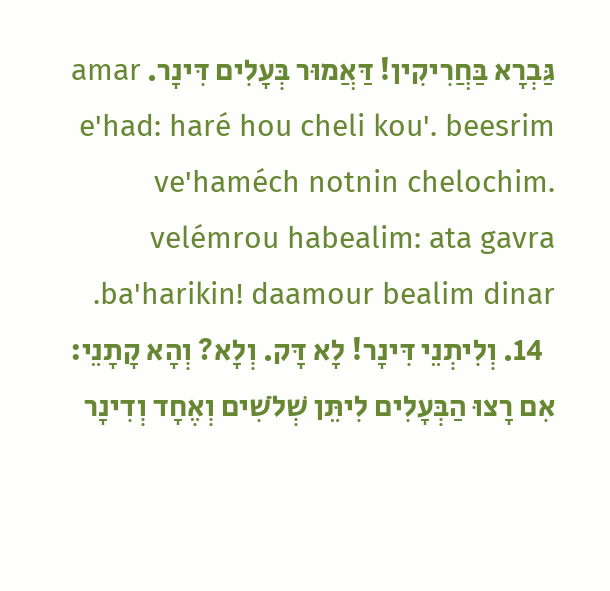גַּבְרָא בַּחֲרִיקִין! דַּאֲמוּר בְּעָלִים דִּינָר. amar e'had: haré hou cheli kou'. beesrim ve'haméch notnin chelochim. velémrou habealim: ata gavra ba'harikin! daamour bealim dinar.
  14. וְלִיתְנֵי דִּינָר! לָא דָּק. וְלָא? וְהָא קָתָנֵי: אִם רָצוּ הַבְּעָלִים לִיתֵּן שְׁלֹשִׁים וְאֶחָד וְדִינָר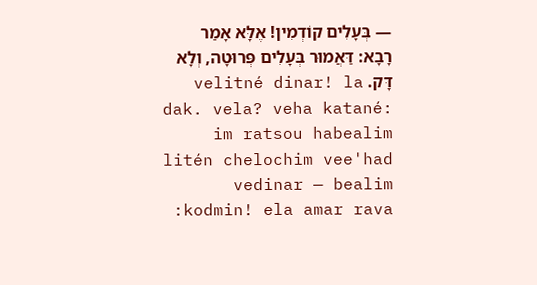— בְּעָלִים קוֹדְמִין! אֶלָּא אָמַר רָבָא: דַּאֲמוּר בְּעָלִים פְּרוּטָה, וְלָא דָּק. velitné dinar! la dak. vela? veha katané: im ratsou habealim litén chelochim vee'had vedinar — bealim kodmin! ela amar rava: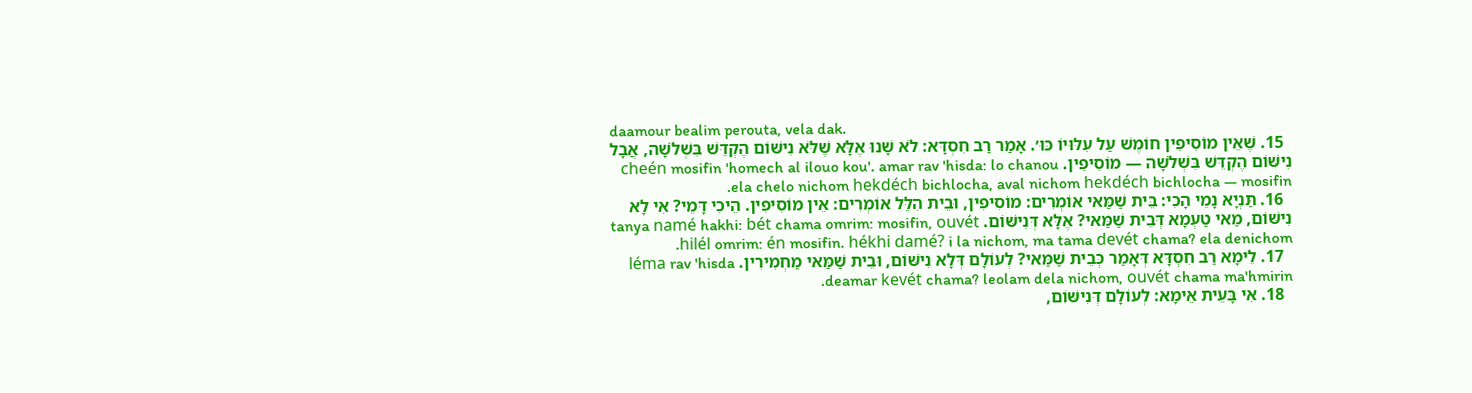daamour bealim perouta, vela dak.
  15. שֶׁאֵין מוֹסִיפִין חוֹמֶשׁ עַל עִלּוּיוֹ כּוּ׳. אָמַר רַב חִסְדָּא: לֹא שָׁנוּ אֶלָּא שֶׁלֹּא נִישּׁוֹם הֶקְדֵּשׁ בִּשְׁלֹשָׁה, אֲבָל נִישּׁוֹם הֶקְדֵּשׁ בִּשְׁלֹשָׁה — מוֹסִיפִין. cheén mosifin 'homech al ilouo kou'. amar rav 'hisda: lo chanou ela chelo nichom hekdéch bichlocha, aval nichom hekdéch bichlocha — mosifin.
  16. תַּנְיָא נָמֵי הָכִי: בֵּית שַׁמַּאי אוֹמְרִים: מוֹסִיפִין, וּבֵית הִלֵּל אוֹמְרִים: אֵין מוֹסִיפִין. הֵיכִי דָּמֵי? אִי לָא נִישּׁוֹם, מַאי טַעְמָא דְּבֵית שַׁמַּאי? אֶלָּא דְּנִישּׁוֹם. tanya namé hakhi: bét chama omrim: mosifin, ouvét hilél omrim: én mosifin. hékhi damé? i la nichom, ma tama devét chama? ela denichom.
  17. לֵימָא רַב חִסְדָּא דְּאָמַר כְּבֵית שַׁמַּאי? לְעוֹלָם דְּלָא נִישּׁוֹם, וּבֵית שַׁמַּאי מַחְמִירִין. léma rav 'hisda deamar kevét chama? leolam dela nichom, ouvét chama ma'hmirin.
  18. אִי בָּעֵית אֵימָא: לְעוֹלָם דְּנִישּׁוֹם,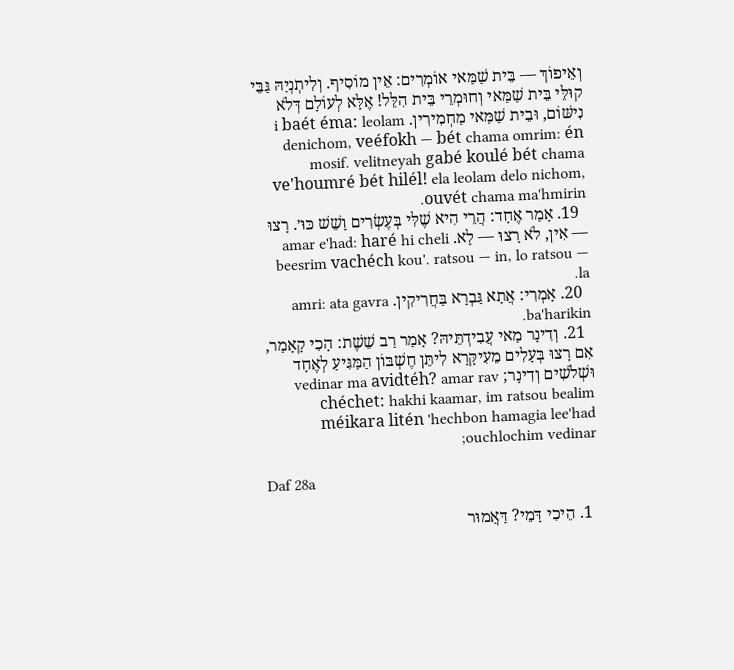וְאֵיפוֹךְ — בֵּית שַׁמַּאי אוֹמְרִים: אֵין מוֹסִיף. וְלִיתְנְיַהּ גַּבֵּי קוּלֵּי בֵּית שַׁמַּאי וְחוּמְרֵי בֵּית הִלֵּל! אֶלָּא לְעוֹלָם דְּלֹא נִישּׁוֹם, וּבֵית שַׁמַּאי מַחְמִירִין. i baét éma: leolam denichom, veéfokh — bét chama omrim: én mosif. velitneyah gabé koulé bét chama ve'houmré bét hilél! ela leolam delo nichom, ouvét chama ma'hmirin.
  19. אָמַר אֶחָד: הֲרֵי הִיא שֶׁלִּי בְּעֶשְׂרִים וָשֵׁשׁ כּוּ׳. רָצוּ — אִין, לֹא רָצוּ — לָא. amar e'had: haré hi cheli beesrim vachéch kou'. ratsou — in, lo ratsou — la.
  20. אָמְרִי: אֲתָא גַּבְרָא בַּחֲרִיקִין. amri: ata gavra ba'harikin.
  21. וְדִינָר מַאי עֲבִידְתֵּיהּ? אָמַר רַב שֵׁשֶׁת: הָכִי קָאָמַר, אִם רָצוּ בְּעָלִים מֵעִיקָּרָא לִיתֵּן חֶשְׁבּוֹן הַמַּגִּיעַ לְאֶחָד וּשְׁלֹשִׁים וְדִינָר; vedinar ma avidtéh? amar rav chéchet: hakhi kaamar, im ratsou bealim méikara litén 'hechbon hamagia lee'had ouchlochim vedinar;

Daf 28a

  1. הֵיכִי דָּמֵי? דַּאֲמוּר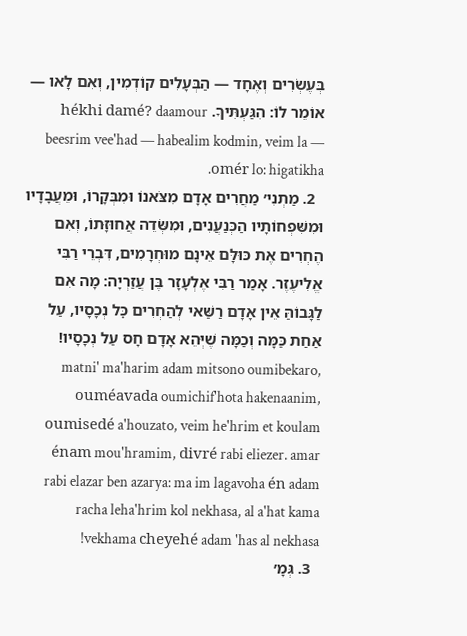בְּעֶשְׂרִים וְאֶחָד — הַבְּעָלִים קוֹדְמִין, וְאִם לָאו — אוֹמֵר לוֹ: הִגַּעְתִּיךָ. hékhi damé? daamour beesrim vee'had — habealim kodmin, veim la — omér lo: higatikha.
  2. מַתְנִי׳ מַחֲרִים אָדָם מִצֹּאנוֹ וּמִבְּקָרוֹ, וּמֵעֲבָדָיו וּמִשִּׁפְחוֹתָיו הַכְּנַעֲנִים, וּמִשְּׂדֵה אֲחוּזָּתוֹ, וְאִם הֶחְרִים אֶת כּוּלָּם אֵינָם מוּחְרָמִים, דִּבְרֵי רַבִּי אֱלִיעֶזֶר. אָמַר רַבִּי אֶלְעָזָר בֶּן עֲזַרְיָה: מָה אִם לַגָּבוֹהַּ אֵין אָדָם רַשַּׁאי לְהַחְרִים כׇּל נְכָסָיו, עַל אַחַת כַּמָּה וְכַמָּה שֶׁיְּהֵא אָדָם חָס עַל נְכָסָיו! matni' ma'harim adam mitsono oumibekaro, ouméavada oumichif'hota hakenaanim, oumisedé a'houzato, veim he'hrim et koulam énam mou'hramim, divré rabi eliezer. amar rabi elazar ben azarya: ma im lagavoha én adam racha leha'hrim kol nekhasa, al a'hat kama vekhama cheyehé adam 'has al nekhasa!
  3. גְּמָ׳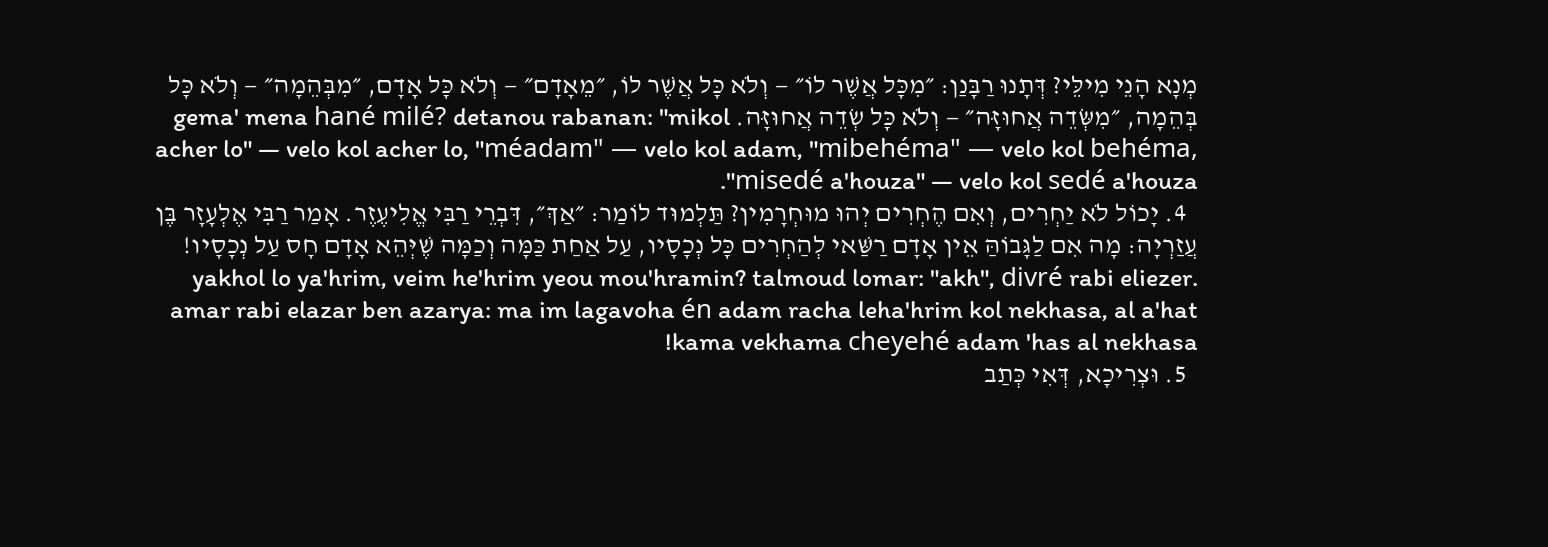מְנָא הָנֵי מִילֵּי? דְּתָנוּ רַבָּנַן: ״מִכׇּל אֲשֶׁר לוֹ״ — וְלֹא כׇּל אֲשֶׁר לוֹ, ״מֵאָדָם״ — וְלֹא כׇּל אָדָם, ״מִבְּהֵמָה״ — וְלֹא כׇּל בְּהֵמָה, ״מִשְּׂדֵה אֲחוּזָּה״ — וְלֹא כׇּל שְׂדֵה אֲחוּזָּה. gema' mena hané milé? detanou rabanan: "mikol acher lo" — velo kol acher lo, "méadam" — velo kol adam, "mibehéma" — velo kol behéma, "misedé a'houza" — velo kol sedé a'houza.
  4. יָכוֹל לֹא יַחְרִים, וְאִם הֶחְרִים יְהוּ מוּחְרָמִין? תַּלְמוּד לוֹמַר: ״אַךְ״, דִּבְרֵי רַבִּי אֱלִיעֶזֶר. אָמַר רַבִּי אֶלְעָזָר בֶּן עֲזַרְיָה: מָה אִם לַגָּבוֹהַּ אֵין אָדָם רַשַּׁאי לְהַחְרִים כׇּל נְכָסָיו, עַל אַחַת כַּמָּה וְכַמָּה שֶׁיְּהֵא אָדָם חָס עַל נְכָסָיו! yakhol lo ya'hrim, veim he'hrim yeou mou'hramin? talmoud lomar: "akh", divré rabi eliezer. amar rabi elazar ben azarya: ma im lagavoha én adam racha leha'hrim kol nekhasa, al a'hat kama vekhama cheyehé adam 'has al nekhasa!
  5. וּצְרִיכָא, דְּאִי כְּתַב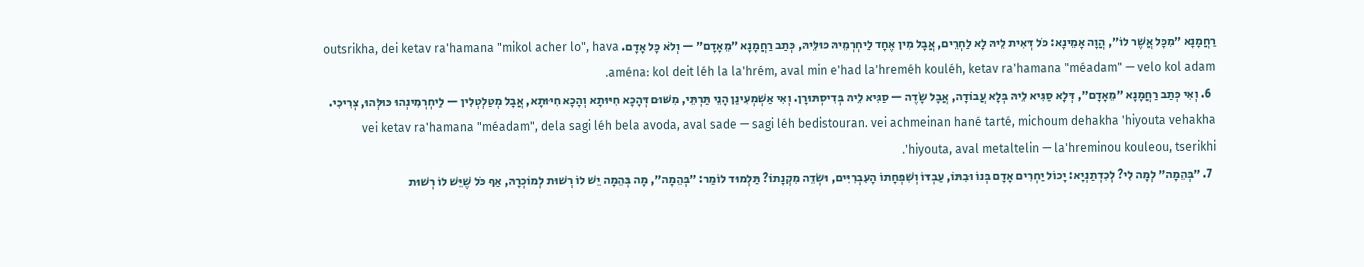רַחֲמָנָא ״מִכׇּל אֲשֶׁר לוֹ״, הֲוָה אָמֵינָא: כֹּל דְּאִית לֵיהּ לָא לַחְרֵים, אֲבָל מִין אֶחָד לַיחְרְמֵיהּ כּוּלֵּיהּ, כְּתַב רַחֲמָנָא ״מֵאָדָם״ — וְלֹא כׇּל אָדָם. outsrikha, dei ketav ra'hamana "mikol acher lo", hava aména: kol deit léh la la'hrém, aval min e'had la'hreméh kouléh, ketav ra'hamana "méadam" — velo kol adam.
  6. וְאִי כְּתַב רַחֲמָנָא ״מֵאָדָם״, דְּלָא סַגִּיא לֵיהּ בְּלָא עֲבוֹדָה, אֲבָל שָׂדֶה — סַגִּיא לֵיהּ בְּדִיסְתּוּרָן. וְאִי אַשְׁמְעִינַן הָנֵי תַּרְתֵּי, מִשּׁוּם דְּהָכָא חִיּוּתָא וְהָכָא חִיּוּתָא, אֲבָל מְטַלְטְלִין — לַיחְרְמִינְהוּ כּוּלְּהוּ, צְרִיכִי. vei ketav ra'hamana "méadam", dela sagi léh bela avoda, aval sade — sagi léh bedistouran. vei achmeinan hané tarté, michoum dehakha 'hiyouta vehakha 'hiyouta, aval metaltelin — la'hreminou kouleou, tserikhi.
  7. ״בְּהֵמָה״ לְמָה לִי? לְכִדְתַנְיָא: יָכוֹל יַחְרִים אָדָם בְּנוֹ וּבִתּוֹ, עַבְדּוֹ וְשִׁפְחָתוֹ הָעִבְרִיִּים, וּשְׂדֵה מִקְנָתוֹ? תַּלְמוּד לוֹמַר: ״בְּהֵמָה״, מָה בְּהֵמָה יֵשׁ לוֹ רְשׁוּת לְמוֹכְרָהּ, אַף כֹּל שֶׁיֵּשׁ לוֹ רְשׁוּת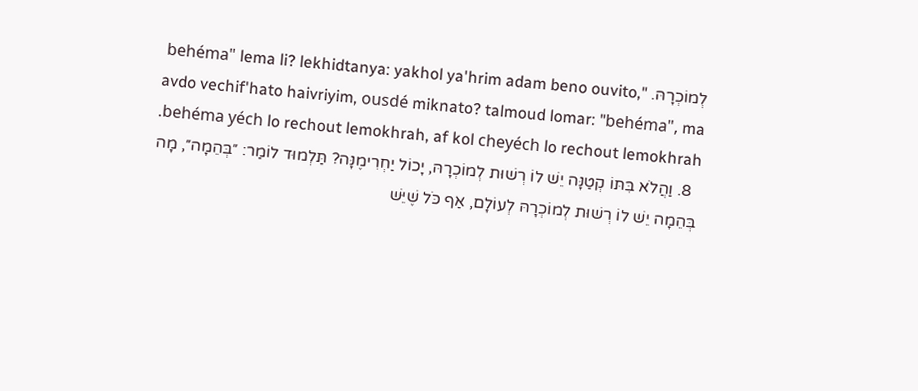לְמוֹכְרָהּ. "behéma" lema li? lekhidtanya: yakhol ya'hrim adam beno ouvito, avdo vechif'hato haivriyim, ousdé miknato? talmoud lomar: "behéma", ma behéma yéch lo rechout lemokhrah, af kol cheyéch lo rechout lemokhrah.
  8. וַהֲלֹא בִּתּוֹ קְטַנָּה יֵשׁ לוֹ רְשׁוּת לְמוֹכְרָהּ, יָכוֹל יַחְרִימֶנָּה? תַּלְמוּד לוֹמַר: ״בְּהֵמָה״, מָה בְּהֵמָה יֵשׁ לוֹ רְשׁוּת לְמוֹכְרָהּ לְעוֹלָם, אַף כֹּל שֶׁיֵּשׁ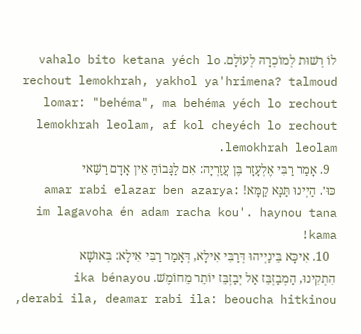לוֹ רְשׁוּת לְמוֹכְרָהּ לְעוֹלָם. vahalo bito ketana yéch lo rechout lemokhrah, yakhol ya'hrimena? talmoud lomar: "behéma", ma behéma yéch lo rechout lemokhrah leolam, af kol cheyéch lo rechout lemokhrah leolam.
  9. אָמַר רַבִּי אֶלְעָזָר בֶּן עֲזַרְיָה: אִם לַגָּבוֹהַּ אֵין אָדָם רַשַּׁאי כּוּ׳. הַיְינוּ תַּנָּא קַמָּא! amar rabi elazar ben azarya: im lagavoha én adam racha kou'. haynou tana kama!
  10. אִיכָּא בֵּינַיְיהוּ דְּרַבִּי אִילָא, דְּאָמַר רַבִּי אִילָא: בְּאוּשָׁא הִתְקִינוּ, הַמְבַזְבֵּז אַל יְבַזְבֵּז יוֹתֵר מֵחוֹמֶשׁ. ika bénayou derabi ila, deamar rabi ila: beoucha hitkinou,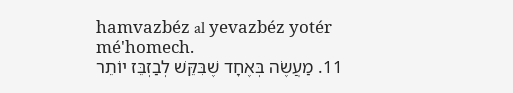hamvazbéz al yevazbéz yotér mé'homech.
  11. מַעֲשֶׂה בְּאֶחָד שֶׁבִּקֵּשׁ לְבַזְבֵּז יוֹתֵר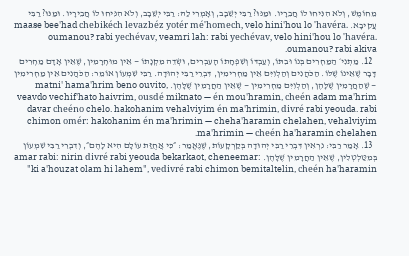מֵחוֹמֶשׁ, וְלֹא הִנִּיחוּ לוֹ חֲבֵרָיו. וּמַנּוּ? רַבִּי יְשֵׁבָב, וְאָמְרִי לַהּ: רַבִּי יְשֵׁבָב, וְלֹא הִנִּיחוּ לוֹ חֲבֵירָיו. וּמַנּוּ? רַבִּי עֲקִיבָא. maase bee'had chebikéch levazbéz yotér mé'homech, velo hini'hou lo 'havéra. oumanou? rabi yechévav, veamri lah: rabi yechévav, velo hini'hou lo 'havéra. oumanou? rabi akiva.
  12. מַתְנִי׳ הַמַּחְרִים בְּנוֹ וּבִתּוֹ, וְעַבְדּוֹ וְשִׁפְחָתוֹ הָעִבְרִים, וּשְׂדֵה מִקְנָתוֹ — אֵין מוּחְרָמִין, שֶׁאֵין אָדָם מַחְרִים דָּבָר שֶׁאֵינוֹ שֶׁלּוֹ. הַכֹּהֲנִים וְהַלְוִיִּם אֵין מַחְרִימִין, דִּבְרֵי רַבִּי יְהוּדָה. רַבִּי שִׁמְעוֹן אוֹמֵר: הַכֹּהֲנִים אֵין מַחְרִימִין — שֶׁהַחֲרָמִין שֶׁלָּהֶן, וְהַלְוִיִּם מַחְרִימִין — שֶׁאֵין הַחֲרָמִין שֶׁלָּהֶן. matni' hama'hrim beno ouvito, veavdo vechif'hato haivrim, ousdé miknato — én mou'hramin, cheén adam ma'hrim davar cheéno chelo. hakohanim vehalviyim én ma'hrimin, divré rabi yeouda. rabi chimon omér: hakohanim én ma'hrimin — cheha'haramin chelahen, vehalviyim ma'hrimin — cheén ha'haramin chelahen.
  13. אָמַר רַבִּי: נִרְאִין דִּבְרֵי רַבִּי יְהוּדָה בְּקַרְקָעוֹת, שֶׁנֶּאֱמַר: ״כִּי אֲחֻזַּת עוֹלָם הִיא לָהֶם״, וְדִבְרֵי רַבִּי שִׁמְעוֹן בְּמִטַּלְטְלִין, שֶׁאֵין הַחֲרָמִין שֶׁלָּהֶן. amar rabi: nirin divré rabi yeouda bekarkaot, cheneemar: "ki a'houzat olam hi lahem", vedivré rabi chimon bemitaltelin, cheén ha'haramin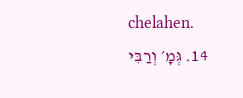chelahen.
  14. גְּמָ׳ וְרַבִּי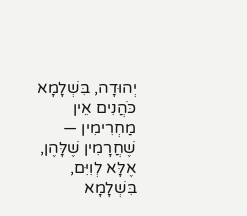יְהוּדָה, בִּשְׁלָמָא כֹּהֲנִים אֵין מַחְרִימִין — שֶׁחֲרָמִין שֶׁלָּהֶן, אֶלָּא לְוִיִּם, בִּשְׁלָמָא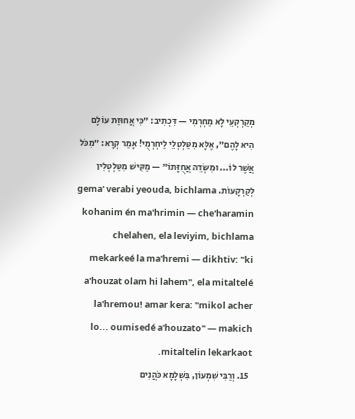מְקַרְקְעֵי לָא מַחְרְמִי — דִּכְתִיב: ״כִּי אֲחוּזַּת עוֹלָם הִיא לָהֶם״, אֶלָּא מִטַּלְטְלֵי לַיחְרְמֻי! אָמַר קְרָא: ״מִכֹּל אֲשֶׁר לוֹ... וּמִשְּׂדֵה אֲחֻזָּתוֹ״ — מַקִּישׁ מִטַּלְטְלִין לְקַרְקָעוֹת. gema' verabi yeouda, bichlama kohanim én ma'hrimin — che'haramin chelahen, ela leviyim, bichlama mekarkeé la ma'hremi — dikhtiv: "ki a'houzat olam hi lahem", ela mitaltelé la'hremou! amar kera: "mikol acher lo... oumisedé a'houzato" — makich mitaltelin lekarkaot.
  15. וְרַבִּי שִׁמְעוֹן, בִּשְׁלָמָא כֹּהֲנִים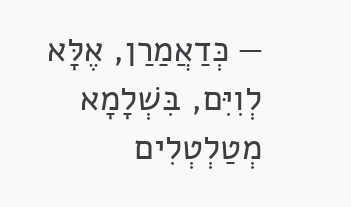— כְּדַאֲמַרַן, אֶלָּא לְוִיִּם, בִּשְׁלָמָא מְטַלְטְלִים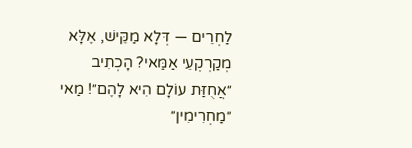לַחְרֵים — דְּלָא מַקֵּישׁ, אֶלָּא מְקַרְקְעֵי אַמַּאי? הָכְתִיב ״אֲחֻזַּת עוֹלָם הִיא לָהֶם״! מַאי ״מַחְרִימִין״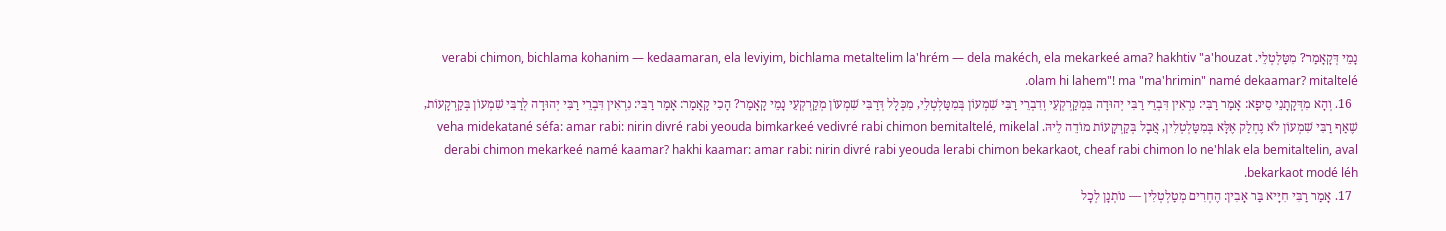נָמֵי דְּקָאָמַר? מִטַּלְטְלֵי. verabi chimon, bichlama kohanim — kedaamaran, ela leviyim, bichlama metaltelim la'hrém — dela makéch, ela mekarkeé ama? hakhtiv "a'houzat olam hi lahem"! ma "ma'hrimin" namé dekaamar? mitaltelé.
  16. וְהָא מִדְּקָתָנֵי סֵיפָא: אָמַר רַבִּי: נִרְאִין דִּבְרֵי רַבִּי יְהוּדָה בִּמְקַרְקְעֵי וְדִבְרֵי רַבִּי שִׁמְעוֹן בְּמִטַּלְטְלֵי, מִכְּלָל דְּרַבִּי שִׁמְעוֹן מְקַרְקְעֵי נָמֵי קָאָמַר? הָכִי קָאָמַר: אָמַר רַבִּי: נִרְאִין דִּבְרֵי רַבִּי יְהוּדָה לְרַבִּי שִׁמְעוֹן בְּקַרְקָעוֹת, שֶׁאַף רַבִּי שִׁמְעוֹן לֹא נֶחְלַק אֶלָּא בְּמִטַּלְטְלִין, אֲבָל בְּקַרְקָעוֹת מוֹדֵה לֵיהּ. veha midekatané séfa: amar rabi: nirin divré rabi yeouda bimkarkeé vedivré rabi chimon bemitaltelé, mikelal derabi chimon mekarkeé namé kaamar? hakhi kaamar: amar rabi: nirin divré rabi yeouda lerabi chimon bekarkaot, cheaf rabi chimon lo ne'hlak ela bemitaltelin, aval bekarkaot modé léh.
  17. אָמַר רַבִּי חִיָּיא בַּר אָבִין: הֶחְרִים מְטַלְטְלִין — נוֹתְנָן לְכׇל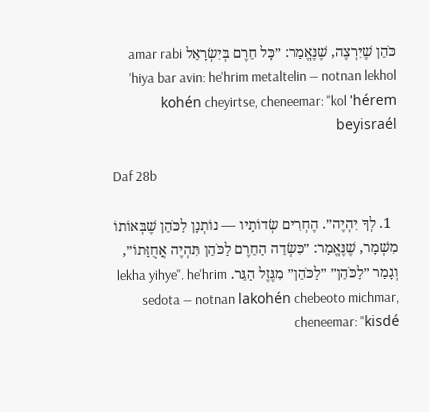כֹּהֵן שֶׁיִּרְצֶה, שֶׁנֶּאֱמַר: ״כׇּל חֵרֶם בְּיִשְׂרָאֵל amar rabi 'hiya bar avin: he'hrim metaltelin — notnan lekhol kohén cheyirtse, cheneemar: "kol 'hérem beyisraél

Daf 28b

  1. לְךָ יִהְיֶה״. הֶחְרִים שְׂדוֹתָיו — נוֹתְנָן לַכֹּהֵן שֶׁבְּאוֹתוֹ מִשְׁמָר, שֶׁנֶּאֱמַר: ״כִּשְׂדֵה הַחֵרֶם לַכֹּהֵן תִּהְיֶה אֲחֻזָּתוֹ״, וְגָמַר ״לַכֹּהֵן״ ״לַכֹּהֵן״ מִגֶּזֶל הַגֵּר. lekha yihye". he'hrim sedota — notnan lakohén chebeoto michmar, cheneemar: "kisdé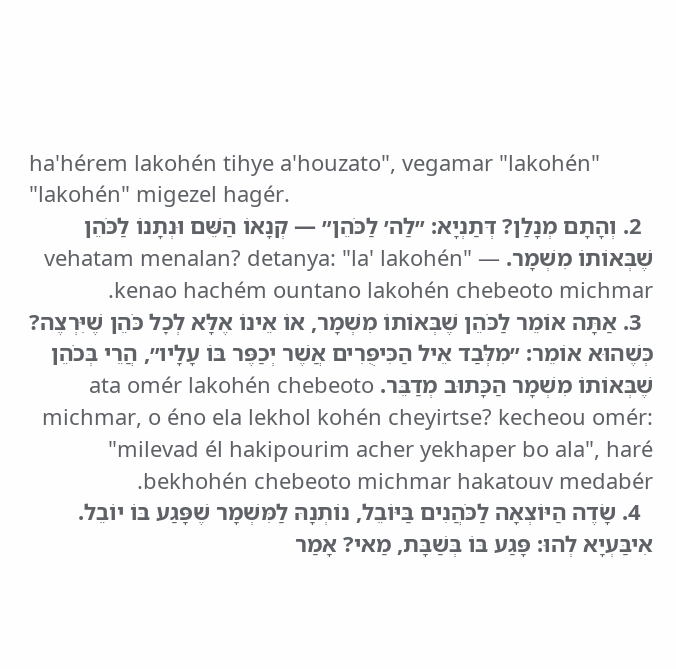ha'hérem lakohén tihye a'houzato", vegamar "lakohén" "lakohén" migezel hagér.
  2. וְהָתָם מְנָלַן? דְּתַנְיָא: ״לַה׳ לַכֹּהֵן״ — קְנָאוֹ הַשֵּׁם וּנְתָנוֹ לַכֹּהֵן שֶׁבְּאוֹתוֹ מִשְׁמָר. vehatam menalan? detanya: "la' lakohén" — kenao hachém ountano lakohén chebeoto michmar.
  3. אַתָּה אוֹמֵר לַכֹּהֵן שֶׁבְּאוֹתוֹ מִשְׁמָר, אוֹ אֵינוֹ אֶלָּא לְכׇל כֹּהֵן שֶׁיִּרְצֶה? כְּשֶׁהוּא אוֹמֵר: ״מִלְּבַד אֵיל הַכִּיפֻּרִים אֲשֶׁר יְכַפֶּר בּוֹ עָלָיו״, הֲרֵי בְּכֹהֵן שֶׁבְּאוֹתוֹ מִשְׁמָר הַכָּתוּב מְדַבֵּר. ata omér lakohén chebeoto michmar, o éno ela lekhol kohén cheyirtse? kecheou omér: "milevad él hakipourim acher yekhaper bo ala", haré bekhohén chebeoto michmar hakatouv medabér.
  4. שָׂדֶה הַיּוֹצְאָה לַכֹּהֲנִים בַּיּוֹבֵל, נוֹתְנָהּ לַמִּשְׁמָר שֶׁפָּגַע בּוֹ יוֹבֵל. אִיבַּעְיָא לְהוּ: פָּגַע בּוֹ בְּשַׁבָּת, מַאי? אָמַר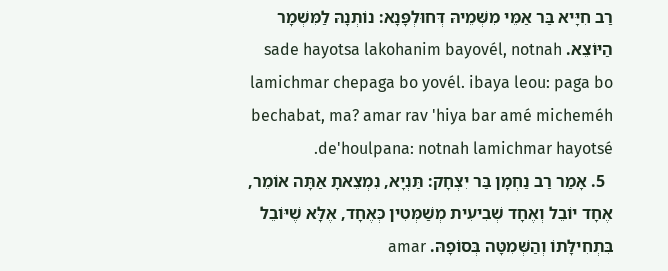רַב חִיָּיא בַּר אַמֵּי מִשְּׁמֵיהּ דְּחוּלְפָּנָא: נוֹתְנָהּ לַמִּשְׁמָר הַיּוֹצֵא. sade hayotsa lakohanim bayovél, notnah lamichmar chepaga bo yovél. ibaya leou: paga bo bechabat, ma? amar rav 'hiya bar amé micheméh de'houlpana: notnah lamichmar hayotsé.
  5. אָמַר רַב נַחְמָן בַּר יִצְחָק: תַּנְיָא, נִמְצֵאתָ אַתָּה אוֹמֵר, אֶחָד יוֹבֵל וְאֶחָד שְׁבִיעִית מְשַׁמְּטִין כְּאֶחָד, אֶלָּא שֶׁיּוֹבֵל בִּתְחִילָּתוֹ וְהַשְּׁמִטָּה בְּסוֹפָהּ. amar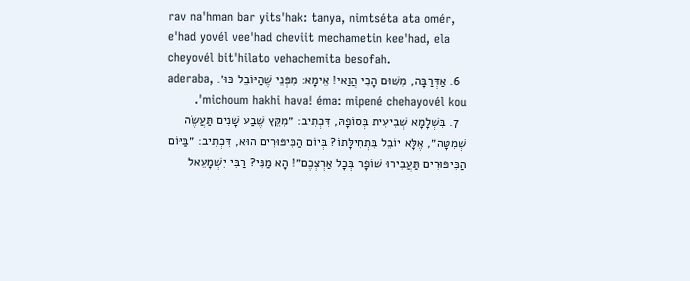rav na'hman bar yits'hak: tanya, nimtséta ata omér, e'had yovél vee'had cheviit mechametin kee'had, ela cheyovél bit'hilato vehachemita besofah.
  6. אַדְּרַבָּה, מִשּׁוּם הָכִי הֲוַאי! אֵימָא: מִפְּנֵי שֶׁהַיּוֹבֵל כּוּ׳. aderaba, michoum hakhi hava! éma: mipené chehayovél kou'.
  7. בִּשְׁלָמָא שְׁבִיעִית בְּסוֹפָהּ, דִּכְתִיב: ״מִקֵּץ שֶׁבַע שָׁנִים תַּעֲשֶׂה שְׁמִטָּה״, אֶלָּא יוֹבֵל בִּתְחִילָּתוֹ? בְּיוֹם הַכִּיפּוּרִים הוּא, דִּכְתִיב: ״בַּיּוֹם הַכִּיפּוּרִים תַּעֲבִירוּ שׁוֹפָר בְּכׇל אַרְצְכֶם״! הָא מַנִּי? רַבִּי יִשְׁמָעֵאל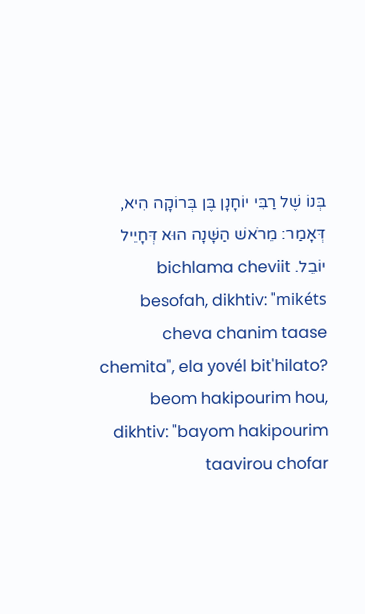בְּנוֹ שֶׁל רַבִּי יוֹחָנָן בֶּן בְּרוֹקָה הִיא, דְּאָמַר: מֵרֹאשׁ הַשָּׁנָה הוּא דְּחָיֵיל יוֹבֵל. bichlama cheviit besofah, dikhtiv: "mikéts cheva chanim taase chemita", ela yovél bit'hilato? beom hakipourim hou, dikhtiv: "bayom hakipourim taavirou chofar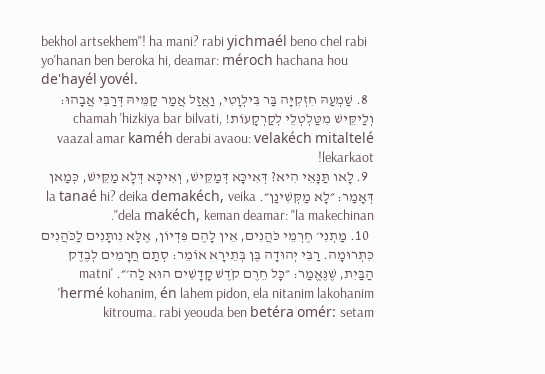bekhol artsekhem"! ha mani? rabi yichmaél beno chel rabi yo'hanan ben beroka hi, deamar: méroch hachana hou de'hayél yovél.
  8. שַׁמְעַהּ חִזְקִיָּה בַּר בִּילְוָטִי, וַאֲזַל אֲמַר קַמֵּיהּ דְּרַבִּי אֲבָהוּ: וְלַיקֵּישׁ מִטַּלְטְלֵי לְקַרְקָעוֹת! chamah 'hizkiya bar bilvati, vaazal amar kaméh derabi avaou: velakéch mitaltelé lekarkaot!
  9. לָאו תַּנָּאֵי הִיא? דְּאִיכָּא דְּמַקֵּישׁ, וְאִיכָּא דְּלָא מַקֵּישׁ, כְּמַאן דְּאָמַר: ״לָא מַקְּשִׁינַן״. la tanaé hi? deika demakéch, veika dela makéch, keman deamar: "la makechinan".
  10. מַתְנִי׳ חֶרְמֵי כֹּהֲנִים, אֵין לָהֶם פִּדְיוֹן, אֶלָּא נִותָּנִים לַכֹּהֲנִים כִּתְרוּמָה. רַבִּי יְהוּדָה בֶּן בְּתֵירָא אוֹמֵר: סְתַם חֲרָמִים לְבֶדֶק הַבַּיִת, שֶׁנֶּאֱמַר: ״כׇּל חֵרֶם קֹדֶשׁ קָדָשִׁים הוּא לַה׳״. matni' 'hermé kohanim, én lahem pidon, ela nitanim lakohanim kitrouma. rabi yeouda ben betéra omér: setam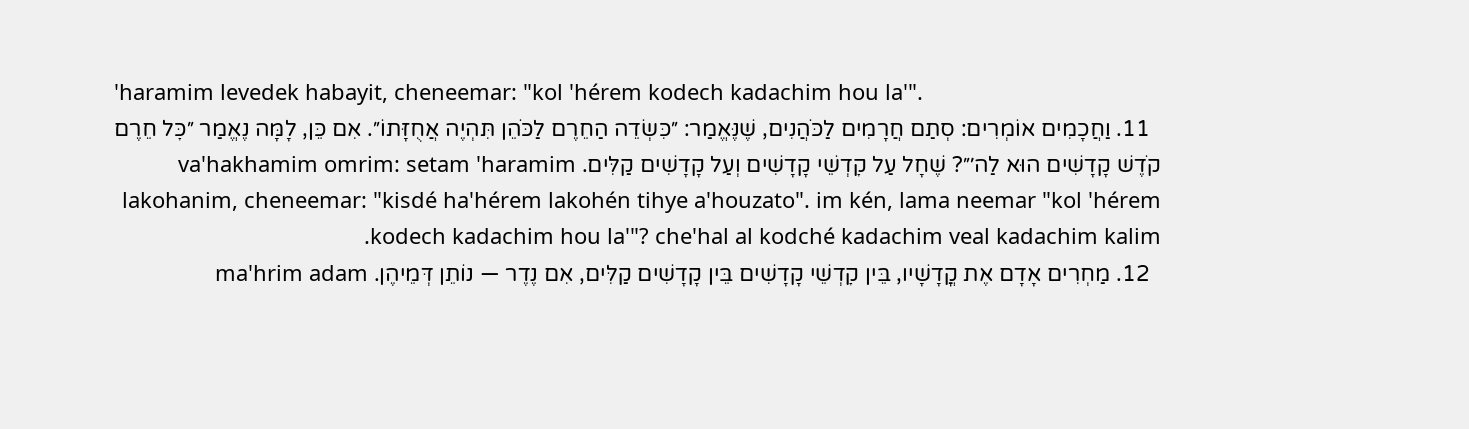'haramim levedek habayit, cheneemar: "kol 'hérem kodech kadachim hou la'".
  11. וַחֲכָמִים אוֹמְרִים: סְתַם חֲרָמִים לַכֹּהֲנִים, שֶׁנֶּאֱמַר: ״כִּשְׂדֵה הַחֵרֶם לַכֹּהֵן תִּהְיֶה אֲחֻזָּתוֹ״. אִם כֵּן, לָמָּה נֶאֱמַר ״כׇּל חֵרֶם קֹדֶשׁ קָדָשִׁים הוּא לַה׳״? שֶׁחָל עַל קׇדְשֵׁי קָדָשִׁים וְעַל קָדָשִׁים קַלִּים. va'hakhamim omrim: setam 'haramim lakohanim, cheneemar: "kisdé ha'hérem lakohén tihye a'houzato". im kén, lama neemar "kol 'hérem kodech kadachim hou la'"? che'hal al kodché kadachim veal kadachim kalim.
  12. מַחְרִים אָדָם אֶת קֳדָשָׁיו, בֵּין קׇדְשֵׁי קָדָשִׁים בֵּין קָדָשִׁים קַלִּים, אִם נֶדֶר — נוֹתֵן דְּמֵיהֶן. ma'hrim adam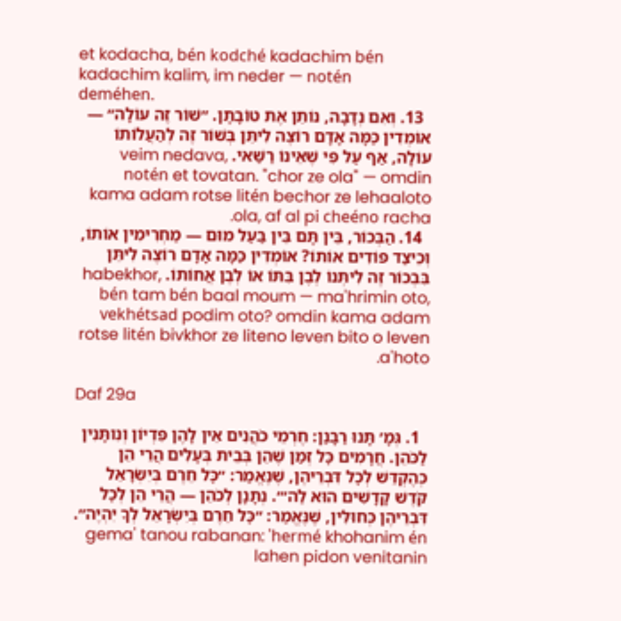et kodacha, bén kodché kadachim bén kadachim kalim, im neder — notén deméhen.
  13. וְאִם נְדָבָה, נוֹתֵן אֶת טוֹבָתָן. ״שׁוֹר זֶה עוֹלָה״ — אוֹמְדִין כַּמָּה אָדָם רוֹצֶה לִיתֵּן בְּשׁוֹר זֶה לְהַעֲלוֹתוֹ עוֹלָה, אַף עַל פִּי שֶׁאֵינוֹ רַשַּׁאי. veim nedava, notén et tovatan. "chor ze ola" — omdin kama adam rotse litén bechor ze lehaaloto ola, af al pi cheéno racha.
  14. הַבְּכוֹר, בֵּין תָּם בֵּין בַּעַל מוּם — מַחְרִימִין אוֹתוֹ, וְכֵיצַד פּוֹדִים אוֹתוֹ? אוֹמְדִין כַּמָּה אָדָם רוֹצֶה לִיתֵּן בִּבְכוֹר זֶה לִיתְּנוֹ לְבֶן בִּתּוֹ אוֹ לְבֶן אֲחוֹתוֹ. habekhor, bén tam bén baal moum — ma'hrimin oto, vekhétsad podim oto? omdin kama adam rotse litén bivkhor ze liteno leven bito o leven a'hoto.

Daf 29a

  1. גְּמָ׳ תָּנוּ רַבָּנַן: חֶרְמֵי כֹהֲנִים אֵין לָהֶן פִּדְיוֹן וְנִותָּנִין לַכֹּהֵן. חֲרָמִים כׇּל זְמַן שֶׁהֵן בְּבֵית בְּעָלִים הֲרֵי הֵן כְּהֶקְדֵּשׁ לְכׇל דִּבְרֵיהֶן, שֶׁנֶּאֱמַר: ״כׇּל חֵרֶם בְּיִשְׂרָאֵל קֹדֶשׁ קָדָשִׁים הוּא לַה׳״. נְתָנָן לְכֹהֵן — הֲרֵי הֵן לְכׇל דִּבְרֵיהֶן כְּחוּלִּין, שֶׁנֶּאֱמַר: ״כׇּל חֵרֶם בְּיִשְׂרָאֵל לְךָ יִהְיֶה״. gema' tanou rabanan: 'hermé khohanim én lahen pidon venitanin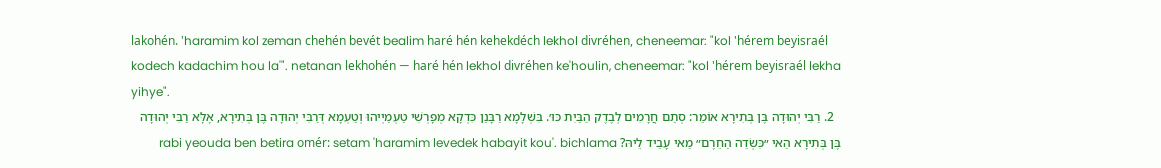lakohén. 'haramim kol zeman chehén bevét bealim haré hén kehekdéch lekhol divréhen, cheneemar: "kol 'hérem beyisraél kodech kadachim hou la'". netanan lekhohén — haré hén lekhol divréhen ke'houlin, cheneemar: "kol 'hérem beyisraél lekha yihye".
  2. רַבִּי יְהוּדָה בֶּן בְּתִירָא אוֹמֵר: סְתַם חֲרָמִים לְבֶדֶק הַבַּיִת כּוּ׳. בִּשְׁלָמָא רַבָּנַן כִּדְקָא מְפָרְשִׁי טַעְמַיְיהוּ וְטַעְמָא דְּרַבִּי יְהוּדָה בֶּן בְּתִירָא, אֶלָּא רַבִּי יְהוּדָה בֶּן בְּתִירָא הַאי ״כִּשְׂדֵה הַחֵרֶם״ מַאי עָבֵיד לֵיהּ? rabi yeouda ben betira omér: setam 'haramim levedek habayit kou'. bichlama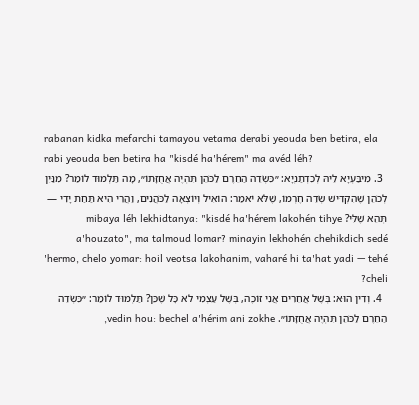rabanan kidka mefarchi tamayou vetama derabi yeouda ben betira, ela rabi yeouda ben betira ha "kisdé ha'hérem" ma avéd léh?
  3. מִיבַּעְיָא לֵיהּ לְכִדְתַנְיָא: ״כִּשְׂדֵה הַחֵרֶם לַכֹּהֵן תִּהְיֶה אֲחֻזָּתוֹ״, מָה תַּלְמוּד לוֹמַר? מִנַּיִן לְכֹהֵן שֶׁהִקְדִּישׁ שְׂדֵה חֶרְמוֹ, שֶׁלֹּא יֹאמַר: הוֹאִיל וְיוֹצְאָה לַכֹּהֲנִים, וַהֲרֵי הִיא תַּחַת יָדִי — תְּהֵא שֶׁלִּי? mibaya léh lekhidtanya: "kisdé ha'hérem lakohén tihye a'houzato", ma talmoud lomar? minayin lekhohén chehikdich sedé 'hermo, chelo yomar: hoil veotsa lakohanim, vaharé hi ta'hat yadi — tehé cheli?
  4. וְדִין הוּא: בְּשֶׁל אֲחֵרִים אֲנִי זוֹכֶה, בְּשֶׁל עַצְמִי לֹא כׇּל שֶׁכֵּן? תַּלְמוּד לוֹמַר: ״כִּשְׂדֵה הַחֵרֶם לַכֹּהֵן תִּהְיֶה אֲחֻזָּתוֹ״. vedin hou: bechel a'hérim ani zokhe,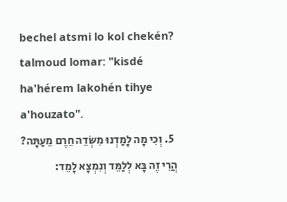bechel atsmi lo kol chekén? talmoud lomar: "kisdé ha'hérem lakohén tihye a'houzato".
  5. וְכִי מָה לָמַדְנוּ מִשְּׂדֵה חֵרֶם מֵעַתָּה? הֲרֵי זֶה בָּא לְלַמֵּד וְנִמְצָא לָמֵד: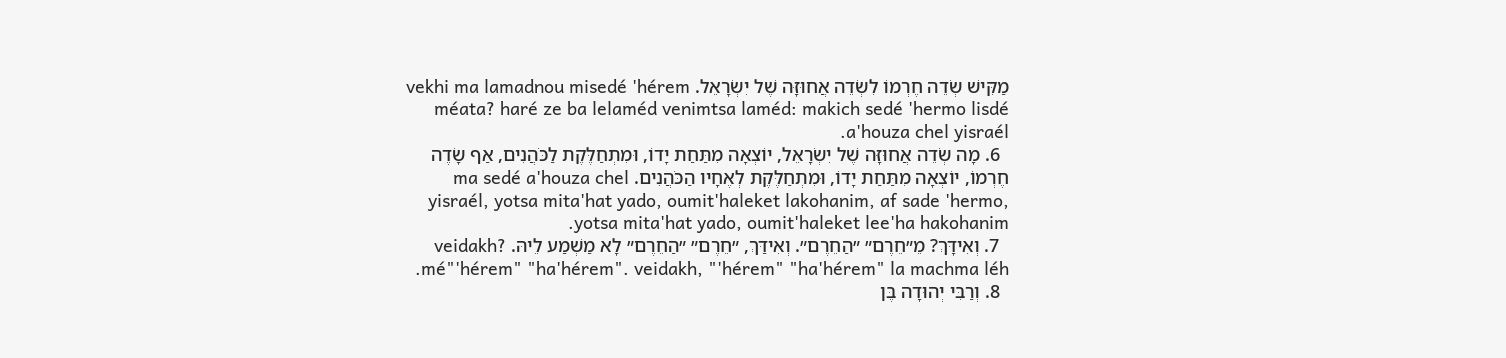מַקִּישׁ שְׂדֵה חֶרְמוֹ לִשְׂדֵה אֲחוּזָּה שֶׁל יִשְׂרָאֵל. vekhi ma lamadnou misedé 'hérem méata? haré ze ba lelaméd venimtsa laméd: makich sedé 'hermo lisdé a'houza chel yisraél.
  6. מָה שְׂדֵה אֲחוּזָּה שֶׁל יִשְׂרָאֵל, יוֹצְאָה מִתַּחַת יָדוֹ, וּמִתְחַלֶּקֶת לַכֹּהֲנִים, אַף שָׂדֶה חֶרְמוֹ, יוֹצְאָה מִתַּחַת יָדוֹ, וּמִתְחַלֶּקֶת לְאֶחָיו הַכֹּהֲנִים. ma sedé a'houza chel yisraél, yotsa mita'hat yado, oumit'haleket lakohanim, af sade 'hermo, yotsa mita'hat yado, oumit'haleket lee'ha hakohanim.
  7. וְאִידָּךְ? מֵ״חֵרֶם״ ״הַחֵרֶם״. וְאִידַּךְ, ״חֵרֶם״ ״הַחֵרֶם״ לָא מַשְׁמַע לֵיהּ. veidakh? mé"'hérem" "ha'hérem". veidakh, "'hérem" "ha'hérem" la machma léh.
  8. וְרַבִּי יְהוּדָה בֶּן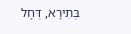בְּתִירָא, דְּחָל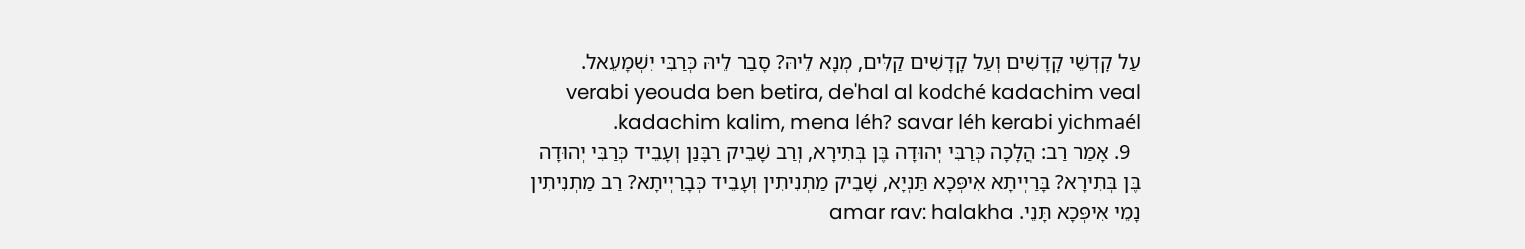עַל קׇדְשֵׁי קָדָשִׁים וְעַל קָדָשִׁים קַלִּים, מְנָא לֵיהּ? סָבַר לֵיהּ כְּרַבִּי יִשְׁמָעֵאל. verabi yeouda ben betira, de'hal al kodché kadachim veal kadachim kalim, mena léh? savar léh kerabi yichmaél.
  9. אָמַר רַב: הֲלָכָה כְּרַבִּי יְהוּדָה בֶּן בְּתִירָא, וְרַב שָׁבֵיק רַבָּנַן וְעָבֵיד כְּרַבִּי יְהוּדָה בֶּן בְּתִירָא? בָּרַיְיתָא אִיפְּכָא תַּנְיָא, שָׁבֵיק מַתְנִיתִין וְעָבֵיד כְּבָרַיְיתָא? רַב מַתְנִיתִין נָמֵי אִיפְּכָא תָּנֵי. amar rav: halakha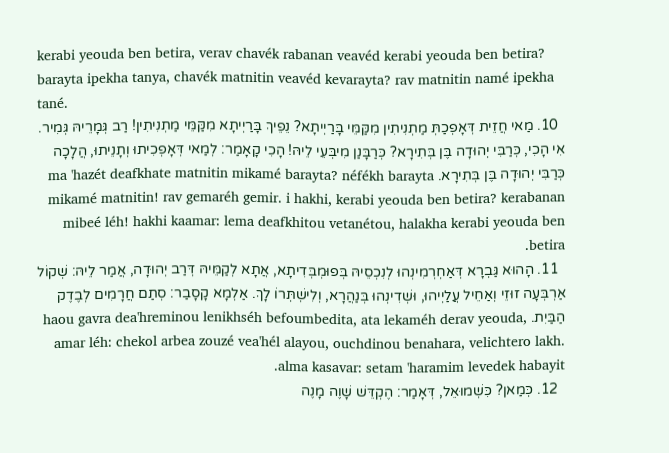kerabi yeouda ben betira, verav chavék rabanan veavéd kerabi yeouda ben betira? barayta ipekha tanya, chavék matnitin veavéd kevarayta? rav matnitin namé ipekha tané.
  10. מַאי חֲזֵית דְּאָפְכַתְּ מַתְנִיתִין מִקַּמֵּי בָּרַיְיתָא? נֵפֵיךְ בָּרַיְיתָא מִקַּמֵּי מַתְנִיתִין! רַב גְּמָרֵיהּ גְּמִיר. אִי הָכִי, כְּרַבִּי יְהוּדָה בֶּן בְּתִירָא? כְּרַבָּנַן מִיבְּעֵי לֵיהּ! הָכִי קָאָמַר: לְמַאי דְּאָפְכִיתוּ וְתָנֵיתוּ, הֲלָכָה כְּרַבִּי יְהוּדָה בֶּן בְּתִירָא. ma 'hazét deafkhate matnitin mikamé barayta? néfékh barayta mikamé matnitin! rav gemaréh gemir. i hakhi, kerabi yeouda ben betira? kerabanan mibeé léh! hakhi kaamar: lema deafkhitou vetanétou, halakha kerabi yeouda ben betira.
  11. הָהוּא גַּבְרָא דְּאַחְרְמִינְהוּ לְנִכְסֵיהּ בְּפוּמְבְּדִיתָא, אֲתָא לְקַמֵּיהּ דְּרַב יְהוּדָה, אֲמַר לֵיהּ: שְׁקוֹל אַרְבְּעָה זוּזֵי וְאַחֵיל עֲלַיְיהוּ, וּשְׁדִינְהוּ בְּנַהֲרָא, וְלִישְׁתְּרוֹ לָךְ. אַלְמָא קָסָבַר: סְתַם חֲרָמִים לְבֶדֶק הַבַּיִת. haou gavra dea'hreminou lenikhséh befoumbedita, ata lekaméh derav yeouda, amar léh: chekol arbea zouzé vea'hél alayou, ouchdinou benahara, velichtero lakh. alma kasavar: setam 'haramim levedek habayit.
  12. כְּמַאן? כִּשְׁמוּאֵל, דְּאָמַר: הֶקְדֵּשׁ שָׁוֶה מָנֶה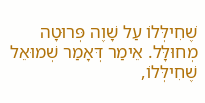שֶׁחִילְּלוֹ עַל שָׁוֶה פְּרוּטָה מְחוּלָּל. אֵימַר דְּאָמַר שְׁמוּאֵל שֶׁחִילְּלוֹ,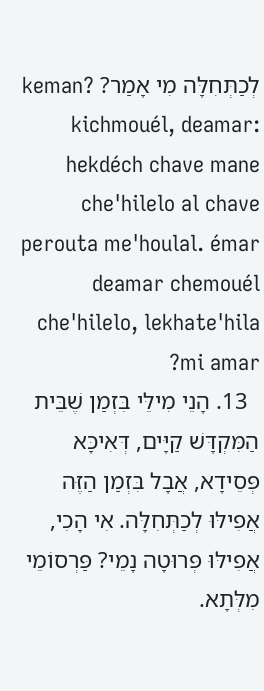לְכַתְּחִלָּה מִי אָמַר? keman? kichmouél, deamar: hekdéch chave mane che'hilelo al chave perouta me'houlal. émar deamar chemouél che'hilelo, lekhate'hila mi amar?
  13. הָנֵי מִילֵּי בִּזְמַן שֶׁבֵּית הַמִּקְדָּשׁ קַיָּים, דְּאִיכָּא פְּסֵידָא, אֲבָל בִּזְמַן הַזֶּה אֲפִילּוּ לְכַתְּחִלָּה. אִי הָכִי, אֲפִילּוּ פְּרוּטָה נָמֵי? פַּרְסוֹמֵי מִלְּתָא.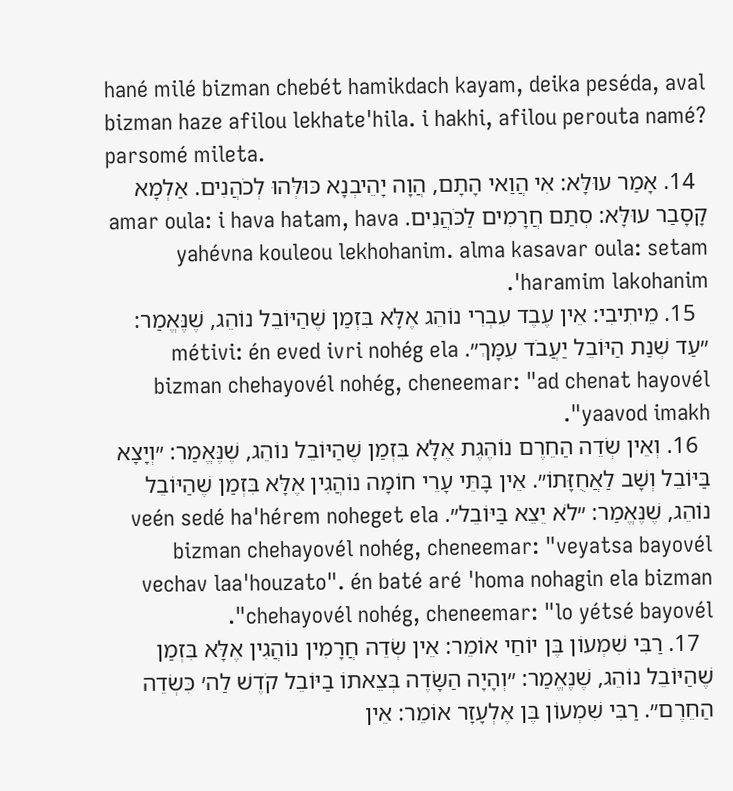hané milé bizman chebét hamikdach kayam, deika peséda, aval bizman haze afilou lekhate'hila. i hakhi, afilou perouta namé? parsomé mileta.
  14. אָמַר עוּלָּא: אִי הֲוַאי הָתָם, הֲוָה יָהֵיבְנָא כּוּלְּהוּ לְכֹהֲנִים. אַלְמָא קָסָבַר עוּלָּא: סְתַם חֲרָמִים לַכֹּהֲנִים. amar oula: i hava hatam, hava yahévna kouleou lekhohanim. alma kasavar oula: setam 'haramim lakohanim.
  15. מֵיתִיבִי: אֵין עֶבֶד עִבְרִי נוֹהֵג אֶלָּא בִּזְמַן שֶׁהַיּוֹבֵל נוֹהֵג, שֶׁנֶּאֱמַר: ״עַד שְׁנַת הַיּוֹבֵל יַעֲבֹד עִמָּךְ״. métivi: én eved ivri nohég ela bizman chehayovél nohég, cheneemar: "ad chenat hayovél yaavod imakh".
  16. וְאֵין שְׂדֵה הַחֵרֶם נוֹהֶגֶת אֶלָּא בִּזְמַן שֶׁהַיּוֹבֵל נוֹהֵג, שֶׁנֶּאֱמַר: ״וְיָצָא בַּיּוֹבֵל וְשָׁב לַאֲחֻזָּתוֹ״. אֵין בָּתֵּי עָרֵי חוֹמָה נוֹהֲגִין אֶלָּא בִּזְמַן שֶׁהַיּוֹבֵל נוֹהֵג, שֶׁנֶּאֱמַר: ״לֹא יֵצֵא בַּיּוֹבֵל״. veén sedé ha'hérem noheget ela bizman chehayovél nohég, cheneemar: "veyatsa bayovél vechav laa'houzato". én baté aré 'homa nohagin ela bizman chehayovél nohég, cheneemar: "lo yétsé bayovél".
  17. רַבִּי שִׁמְעוֹן בֶּן יוֹחַי אוֹמֵר: אֵין שְׂדֵה חֲרָמִין נוֹהֲגִין אֶלָּא בִּזְמַן שֶׁהַיּוֹבֵל נוֹהֵג, שֶׁנֶּאֱמַר: ״וְהָיָה הַשָּׂדֶה בְּצֵאתוֹ בַיּוֹבֵל קֹדֶשׁ לַה׳ כִּשְׂדֵה הַחֵרֶם״. רַבִּי שִׁמְעוֹן בֶּן אֶלְעָזָר אוֹמֵר: אֵין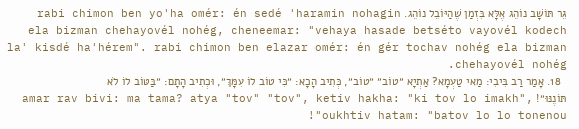גֵּר תּוֹשָׁב נוֹהֵג אֶלָּא בִּזְמַן שֶׁהַיּוֹבֵל נוֹהֵג. rabi chimon ben yo'ha omér: én sedé 'haramin nohagin ela bizman chehayovél nohég, cheneemar: "vehaya hasade betséto vayovél kodech la' kisdé ha'hérem". rabi chimon ben elazar omér: én gér tochav nohég ela bizman chehayovél nohég.
  18. אָמַר רַב בִּיבִי: מַאי טַעְמָא? אַתְיָא ״טוֹב״ ״טוֹב״, כְּתִיב הָכָא: ״כִּי טוֹב לוֹ עִמָּךְ״, וּכְתִיב הָתָם: ״בַּטּוֹב לוֹ לֹא תּוֹנֶנּוּ״! amar rav bivi: ma tama? atya "tov" "tov", ketiv hakha: "ki tov lo imakh", oukhtiv hatam: "batov lo lo tonenou"!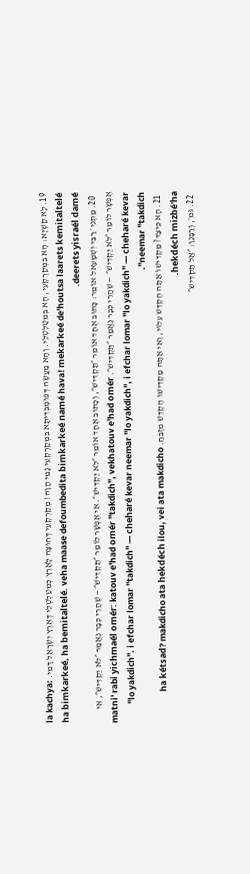19. לָא קַשְׁיָא: הָא בִּמְקַרְקְעֵי, הָא בְּמִטַּלְטְלֵי. וְהָא מַעֲשֶׂה דְּפוּמְבְּדִיתָא בִּמְקַרְקְעֵי נָמֵי הֲוָה! מְקַרְקְעֵי דְּחוּצָה לָאָרֶץ כְּמִטַּלְטְלֵי דְּאֶרֶץ יִשְׂרָאֵל דָּמֵי. la kachya: ha bimkarkeé, ha bemitaltelé. veha maase defoumbedita bimkarkeé namé hava! mekarkeé de'houtsa laarets kemitaltelé deerets yisraél damé.
  20. מַתְנִי׳ רַבִּי יִשְׁמָעֵאל אוֹמֵר: כָּתוּב אֶחָד אוֹמֵר ״תַּקְדִּישׁ״, וְכָתוּב אֶחָד אוֹמֵר ״לֹא יַקְדִּישׁ״. אִי אֶפְשָׁר לוֹמַר ״תַּקְדִּישׁ״ — שֶׁהֲרֵי כְּבָר נֶאֱמַר ״לֹא יַקְדִּישׁ״, אִי אֶפְשָׁר לוֹמַר ״לֹא יַקְדִּישׁ״ — שֶׁהֲרֵי כְּבָר נֶאֱמַר ״תַּקְדִּישׁ״. matni' rabi yichmaél omér: katouv e'had omér "takdich", vekhatouv e'had omér "lo yakdich". i efchar lomar "takdich" — cheharé kevar neemar "lo yakdich", i efchar lomar "lo yakdich" — cheharé kevar neemar "takdich".
  21. הָא כֵּיצַד? מַקְדִּישׁוֹ אַתָּה הֶקְדֵּשׁ עִלּוּי, וְאִי אַתָּה מַקְדִּישׁוֹ הֶקְדֵּשׁ מִזְבֵּחַ. ha kétsad? makdicho ata hekdéch ilou, vei ata makdicho hekdéch mizbé'ha.
  22. גּמ׳, וְרַבָּנַן: ״אַל תַּקְדִּישׁ״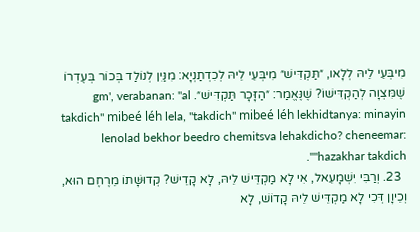מִיבְּעֵי לֵיהּ לְלָאו, ״תַּקְדִּישׁ״ מִיבְּעֵי לֵיהּ לְכִדְתַנְיָא: מִנַּיִן לְנוֹלַד בְּכוֹר בְּעֶדְרוֹ שֶׁמִּצְוָה לְהַקְדִּישׁוֹ? שֶׁנֶּאֱמַר: ״הַזָּכָר תַּקְדִּישׁ״. gm', verabanan: "al takdich" mibeé léh lela, "takdich" mibeé léh lekhidtanya: minayin lenolad bekhor beedro chemitsva lehakdicho? cheneemar: "hazakhar takdich".
  23. וְרַבִּי יִשְׁמָעֵאל, אִי לָא מַקְדֵּישׁ לֵיהּ, לָא קָדֵישׁ? קְדוּשָּׁתוֹ מֵרֶחֶם הוּא, וְכֵיוָן דְּכִי לָא מַקְדֵּישׁ לֵיהּ קָדוֹשׁ, לָא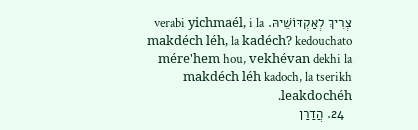צְרִיךְ לְאַקְדּוֹשֵׁיהּ. verabi yichmaél, i la makdéch léh, la kadéch? kedouchato mére'hem hou, vekhévan dekhi la makdéch léh kadoch, la tserikh leakdochéh.
  24. הֲדַרַן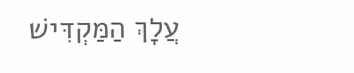עֲלָךְ הַמַּקְדִּישׁ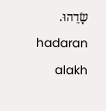שָׂדֵהוּ. hadaran alakh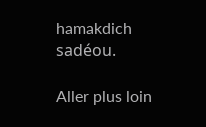hamakdich sadéou.

Aller plus loin